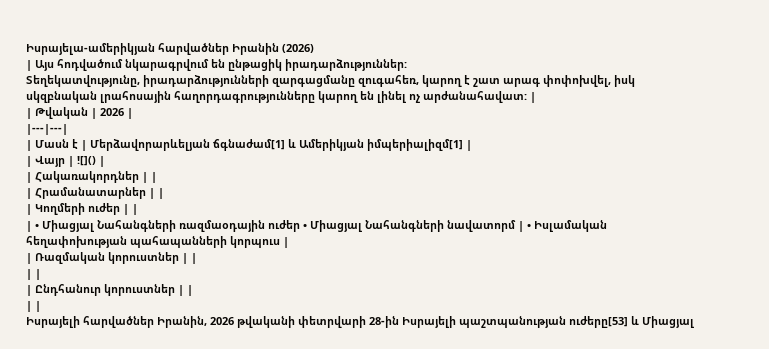Իսրայելա-ամերիկյան հարվածներ Իրանին (2026)
| Այս հոդվածում նկարագրվում են ընթացիկ իրադարձություններ:
Տեղեկատվությունը, իրադարձությունների զարգացմանը զուգահեռ, կարող է շատ արագ փոփոխվել, իսկ սկզբնական լրահոսային հաղորդագրությունները կարող են լինել ոչ արժանահավատ: |
| Թվական | 2026 |
|---|---|
| Մասն է | Մերձավորարևելյան ճգնաժամ[1] և Ամերիկյան իմպերիալիզմ[1] |
| Վայր | ![]() |
| Հակառակորդներ | |
| Հրամանատարներ | |
| Կողմերի ուժեր | |
| • Միացյալ Նահանգների ռազմաօդային ուժեր • Միացյալ Նահանգների նավատորմ | • Իսլամական հեղափոխության պահապանների կորպուս |
| Ռազմական կորուստներ | |
| |
| Ընդհանուր կորուստներ | |
| |
Իսրայելի հարվածներ Իրանին, 2026 թվականի փետրվարի 28-ին Իսրայելի պաշտպանության ուժերը[53] և Միացյալ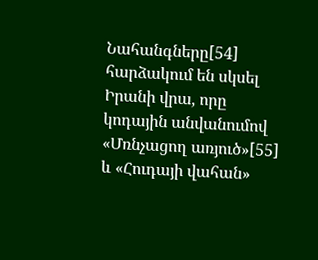Նահանգները[54] հարձակում են սկսել Իրանի վրա, որը կոդային անվանումով «Մռնչացող առյուծ»[55] և «Հուդայի վահան»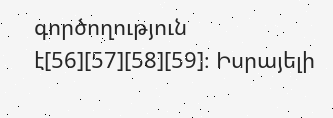գործողություն է[56][57][58][59]։ Իսրայելի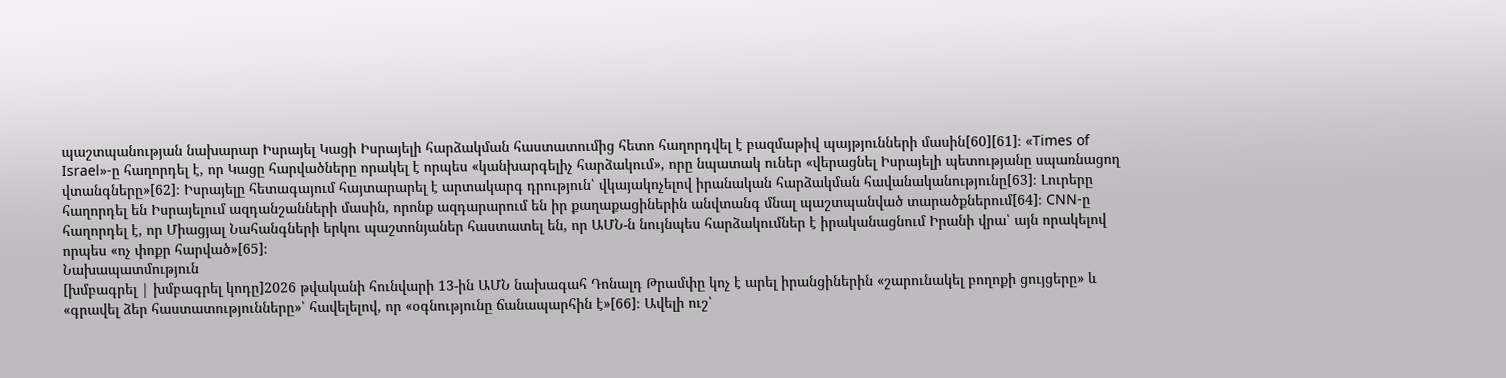պաշտպանության նախարար Իսրայել Կացի Իսրայելի հարձակման հաստատումից հետո հաղորդվել է բազմաթիվ պայթյունների մասին[60][61]։ «Times of Israel»-ը հաղորդել է, որ Կացը հարվածները որակել է որպես «կանխարգելիչ հարձակում», որը նպատակ ուներ «վերացնել Իսրայելի պետությանը սպառնացող վտանգները»[62]։ Իսրայելը հետագայում հայտարարել է արտակարգ դրություն՝ վկայակոչելով իրանական հարձակման հավանականությունը[63]։ Լուրերը հաղորդել են Իսրայելում ազդանշանների մասին, որոնք ազդարարում են իր քաղաքացիներին անվտանգ մնալ պաշտպանված տարածքներում[64]։ CNN-ը հաղորդել է, որ Միացյալ Նահանգների երկու պաշտոնյաներ հաստատել են, որ ԱՄՆ-ն նույնպես հարձակումներ է իրականացնում Իրանի վրա՝ այն որակելով որպես «ոչ փոքր հարված»[65]։
Նախապատմություն
[խմբագրել | խմբագրել կոդը]2026 թվականի հունվարի 13-ին ԱՄՆ նախագահ Դոնալդ Թրամփը կոչ է արել իրանցիներին «շարունակել բողոքի ցույցերը» և «գրավել ձեր հաստատությունները»՝ հավելելով, որ «օգնությունը ճանապարհին է»[66]։ Ավելի ուշ՝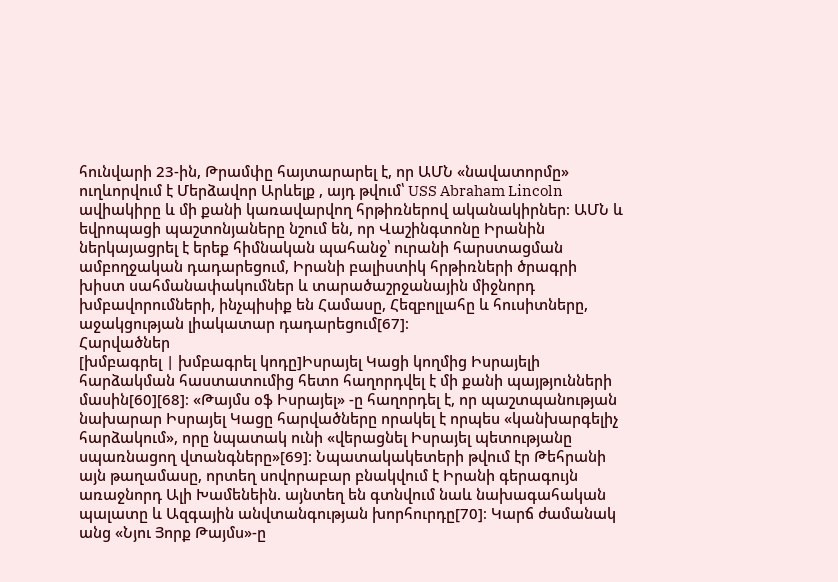հունվարի 23-ին, Թրամփը հայտարարել է, որ ԱՄՆ «նավատորմը» ուղևորվում է Մերձավոր Արևելք , այդ թվում՝ USS Abraham Lincoln ավիակիրը և մի քանի կառավարվող հրթիռներով ականակիրներ։ ԱՄՆ և եվրոպացի պաշտոնյաները նշում են, որ Վաշինգտոնը Իրանին ներկայացրել է երեք հիմնական պահանջ՝ ուրանի հարստացման ամբողջական դադարեցում, Իրանի բալիստիկ հրթիռների ծրագրի խիստ սահմանափակումներ և տարածաշրջանային միջնորդ խմբավորումների, ինչպիսիք են Համասը, Հեզբոլլահը և հուսիտները, աջակցության լիակատար դադարեցում[67]։
Հարվածներ
[խմբագրել | խմբագրել կոդը]Իսրայել Կացի կողմից Իսրայելի հարձակման հաստատումից հետո հաղորդվել է մի քանի պայթյունների մասին[60][68]։ «Թայմս օֆ Իսրայել» -ը հաղորդել է, որ պաշտպանության նախարար Իսրայել Կացը հարվածները որակել է որպես «կանխարգելիչ հարձակում», որը նպատակ ունի «վերացնել Իսրայել պետությանը սպառնացող վտանգները»[69]։ Նպատակակետերի թվում էր Թեհրանի այն թաղամասը, որտեղ սովորաբար բնակվում է Իրանի գերագույն առաջնորդ Ալի Խամենեին. այնտեղ են գտնվում նաև նախագահական պալատը և Ազգային անվտանգության խորհուրդը[70]։ Կարճ ժամանակ անց «Նյու Յորք Թայմս»-ը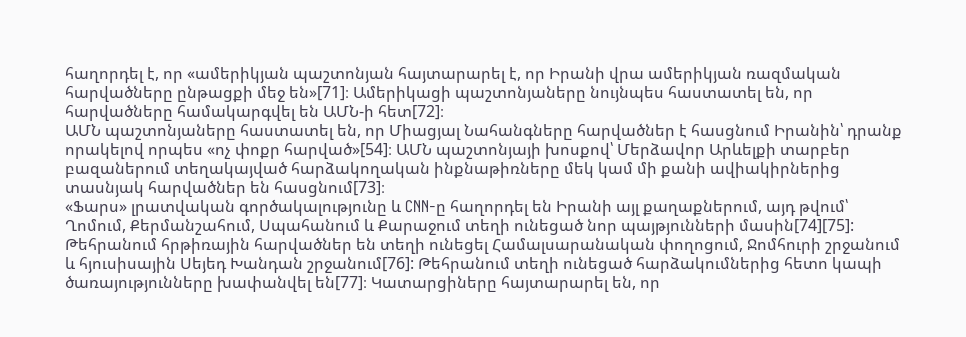հաղորդել է, որ «ամերիկյան պաշտոնյան հայտարարել է, որ Իրանի վրա ամերիկյան ռազմական հարվածները ընթացքի մեջ են»[71]։ Ամերիկացի պաշտոնյաները նույնպես հաստատել են, որ հարվածները համակարգվել են ԱՄՆ-ի հետ[72]։
ԱՄՆ պաշտոնյաները հաստատել են, որ Միացյալ Նահանգները հարվածներ է հասցնում Իրանին՝ դրանք որակելով որպես «ոչ փոքր հարված»[54]։ ԱՄՆ պաշտոնյայի խոսքով՝ Մերձավոր Արևելքի տարբեր բազաներում տեղակայված հարձակողական ինքնաթիռները մեկ կամ մի քանի ավիակիրներից տասնյակ հարվածներ են հասցնում[73]։
«Ֆարս» լրատվական գործակալությունը և CNN-ը հաղորդել են Իրանի այլ քաղաքներում, այդ թվում՝ Ղոմում, Քերմանշահում, Սպահանում և Քարաջում տեղի ունեցած նոր պայթյունների մասին[74][75]: Թեհրանում հրթիռային հարվածներ են տեղի ունեցել Համալսարանական փողոցում, Ջոմհուրի շրջանում և հյուսիսային Սեյեդ Խանդան շրջանում[76]: Թեհրանում տեղի ունեցած հարձակումներից հետո կապի ծառայությունները խափանվել են[77]։ Կատարցիները հայտարարել են, որ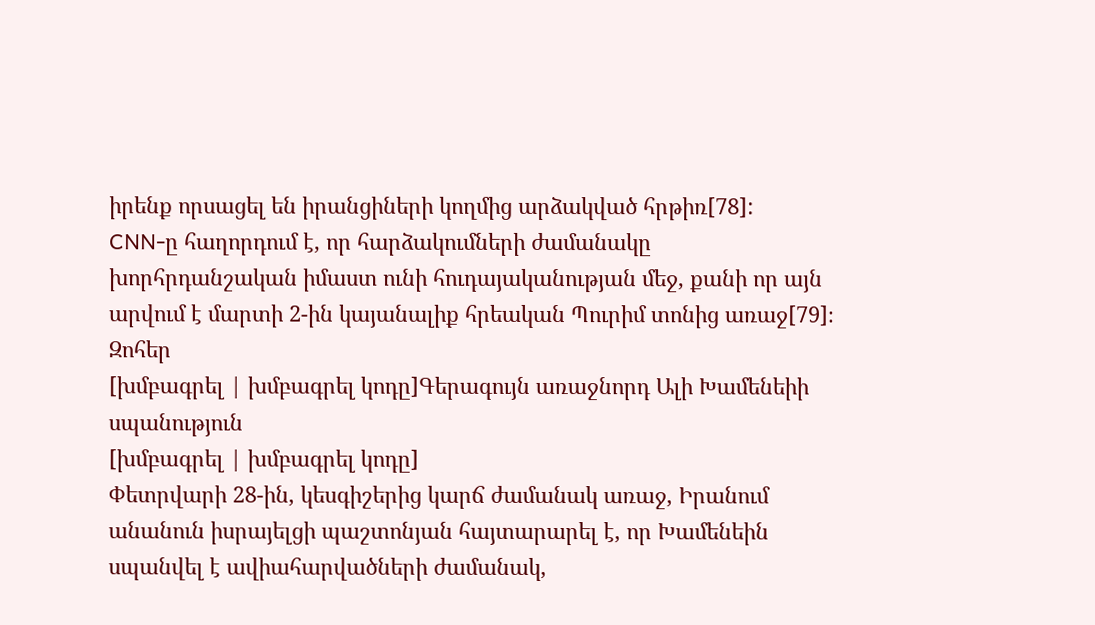իրենք որսացել են իրանցիների կողմից արձակված հրթիռ[78]:
CNN-ը հաղորդում է, որ հարձակումների ժամանակը խորհրդանշական իմաստ ունի հուդայականության մեջ, քանի որ այն արվում է մարտի 2-ին կայանալիք հրեական Պուրիմ տոնից առաջ[79]։
Զոհեր
[խմբագրել | խմբագրել կոդը]Գերագույն առաջնորդ Ալի Խամենեիի սպանություն
[խմբագրել | խմբագրել կոդը]
Փետրվարի 28-ին, կեսգիշերից կարճ ժամանակ առաջ, Իրանում անանուն իսրայելցի պաշտոնյան հայտարարել է, որ Խամենեին սպանվել է ավիահարվածների ժամանակ,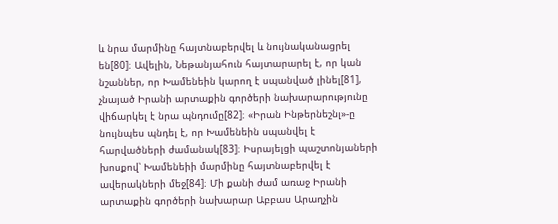և նրա մարմինը հայտնաբերվել և նույնականացրել են[80]։ Ավելին, Նեթանյահուն հայտարարել է, որ կան նշաններ, որ Խամենեին կարող է սպանված լինել[81], չնայած Իրանի արտաքին գործերի նախարարությունը վիճարկել է նրա պնդումը[82]։ «Իրան Ինթերնեշնլ»-ը նույնպես պնդել է, որ Խամենեին սպանվել է հարվածների ժամանակ[83]։ Իսրայելցի պաշտոնյաների խոսքով՝ Խամենեիի մարմինը հայտնաբերվել է ավերակների մեջ[84]։ Մի քանի ժամ առաջ Իրանի արտաքին գործերի նախարար Աբբաս Արաղչին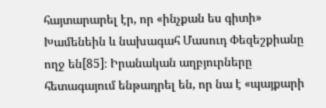հայտարարել էր, որ «ինչքան ես գիտի» Խամենեին և նախագահ Մասուդ Փեզեշքիանը ողջ են[85]։ Իրանական աղբյուրները հետագայում ենթադրել են, որ նա է «պայքարի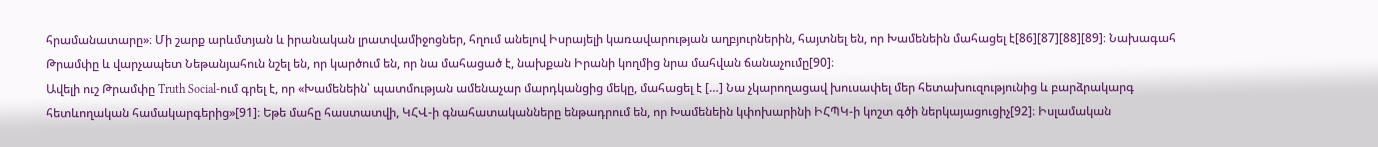հրամանատարը»։ Մի շարք արևմտյան և իրանական լրատվամիջոցներ, հղում անելով Իսրայելի կառավարության աղբյուրներին, հայտնել են, որ Խամենեին մահացել է[86][87][88][89]։ Նախագահ Թրամփը և վարչապետ Նեթանյահուն նշել են, որ կարծում են, որ նա մահացած է, նախքան Իրանի կողմից նրա մահվան ճանաչումը[90]։
Ավելի ուշ Թրամփը Truth Social-ում գրել է, որ «Խամենեին՝ պատմության ամենաչար մարդկանցից մեկը, մահացել է […] Նա չկարողացավ խուսափել մեր հետախուզությունից և բարձրակարգ հետևողական համակարգերից»[91]։ Եթե մահը հաստատվի, ԿՀՎ-ի գնահատականները ենթադրում են, որ Խամենեին կփոխարինի ԻՀՊԿ-ի կոշտ գծի ներկայացուցիչ[92]։ Իսլամական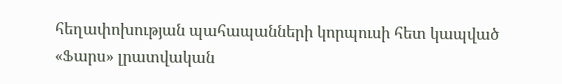հեղափոխության պահապանների կորպուսի հետ կապված «Ֆարս» լրատվական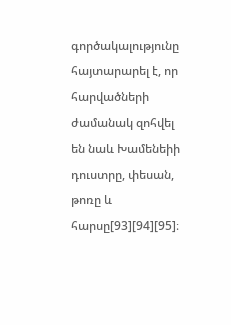գործակալությունը հայտարարել է, որ հարվածների ժամանակ զոհվել են նաև Խամենեիի դուստրը, փեսան, թոռը և հարսը[93][94][95]։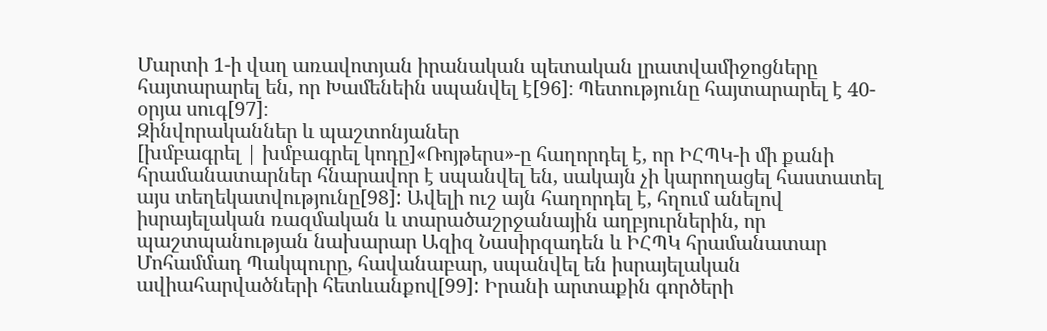Մարտի 1-ի վաղ առավոտյան իրանական պետական լրատվամիջոցները հայտարարել են, որ Խամենեին սպանվել է[96]։ Պետությունը հայտարարել է 40-օրյա սուգ[97]։
Զինվորականներ և պաշտոնյաներ
[խմբագրել | խմբագրել կոդը]«Ռոյթերս»-ը հաղորդել է, որ ԻՀՊԿ-ի մի քանի հրամանատարներ հնարավոր է սպանվել են, սակայն չի կարողացել հաստատել այս տեղեկատվությունը[98]: Ավելի ուշ այն հաղորդել է, հղում անելով իսրայելական ռազմական և տարածաշրջանային աղբյուրներին, որ պաշտպանության նախարար Ազիզ Նասիրզադեն և ԻՀՊԿ հրամանատար Մոհամմադ Պակպուրը, հավանաբար, սպանվել են իսրայելական ավիահարվածների հետևանքով[99]: Իրանի արտաքին գործերի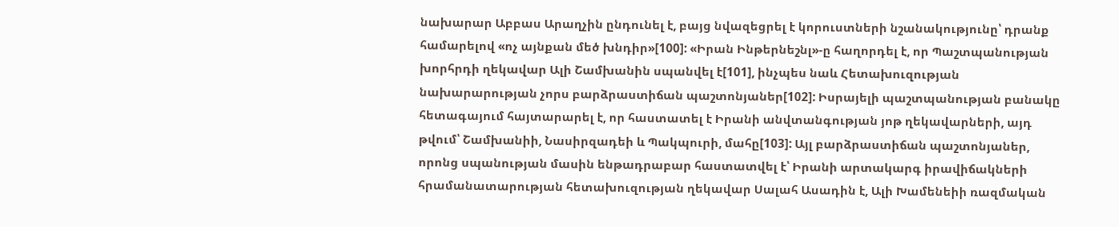նախարար Աբբաս Արաղչին ընդունել է, բայց նվազեցրել է կորուստների նշանակությունը՝ դրանք համարելով «ոչ այնքան մեծ խնդիր»[100]: «Իրան Ինթերնեշնլ»-ը հաղորդել է, որ Պաշտպանության խորհրդի ղեկավար Ալի Շամխանին սպանվել է[101], ինչպես նաև Հետախուզության նախարարության չորս բարձրաստիճան պաշտոնյաներ[102]: Իսրայելի պաշտպանության բանակը հետագայում հայտարարել է, որ հաստատել է Իրանի անվտանգության յոթ ղեկավարների, այդ թվում՝ Շամխանիի, Նասիրզադեի և Պակպուրի, մահը[103]: Այլ բարձրաստիճան պաշտոնյաներ, որոնց սպանության մասին ենթադրաբար հաստատվել է՝ Իրանի արտակարգ իրավիճակների հրամանատարության հետախուզության ղեկավար Սալահ Ասադին է, Ալի Խամենեիի ռազմական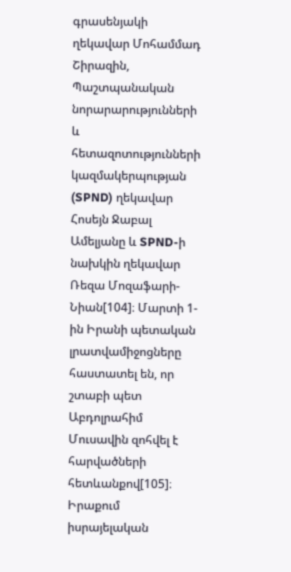գրասենյակի ղեկավար Մոհամմադ Շիրազին, Պաշտպանական նորարարությունների և հետազոտությունների կազմակերպության (SPND) ղեկավար Հոսեյն Ջաբալ Ամելյանը և SPND-ի նախկին ղեկավար Ռեզա Մոզաֆարի-Նիան[104]։ Մարտի 1-ին Իրանի պետական լրատվամիջոցները հաստատել են, որ շտաբի պետ Աբդոլրահիմ Մուսավին զոհվել է հարվածների հետևանքով[105]։
Իրաքում իսրայելական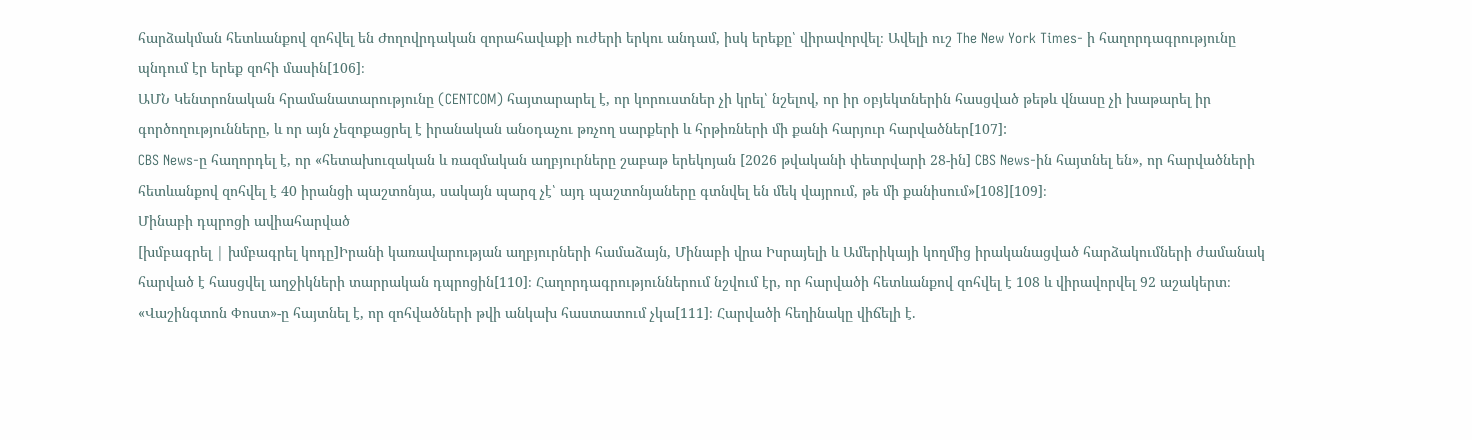հարձակման հետևանքով զոհվել են Ժողովրդական զորահավաքի ուժերի երկու անդամ, իսկ երեքը՝ վիրավորվել։ Ավելի ուշ The New York Times- ի հաղորդագրությունը պնդում էր երեք զոհի մասին[106]։
ԱՄՆ Կենտրոնական հրամանատարությունը (CENTCOM) հայտարարել է, որ կորուստներ չի կրել՝ նշելով, որ իր օբյեկտներին հասցված թեթև վնասը չի խաթարել իր գործողությունները, և որ այն չեզոքացրել է իրանական անօդաչու թռչող սարքերի և հրթիռների մի քանի հարյուր հարվածներ[107]:
CBS News-ը հաղորդել է, որ «հետախուզական և ռազմական աղբյուրները շաբաթ երեկոյան [2026 թվականի փետրվարի 28-ին] CBS News-ին հայտնել են», որ հարվածների հետևանքով զոհվել է 40 իրանցի պաշտոնյա, սակայն պարզ չէ՝ այդ պաշտոնյաները գտնվել են մեկ վայրում, թե մի քանիսում»[108][109]։
Մինաբի դպրոցի ավիահարված
[խմբագրել | խմբագրել կոդը]Իրանի կառավարության աղբյուրների համաձայն, Մինաբի վրա Իսրայելի և Ամերիկայի կողմից իրականացված հարձակումների ժամանակ հարված է հասցվել աղջիկների տարրական դպրոցին[110]։ Հաղորդագրություններում նշվում էր, որ հարվածի հետևանքով զոհվել է 108 և վիրավորվել 92 աշակերտ։ «Վաշինգտոն Փոստ»-ը հայտնել է, որ զոհվածների թվի անկախ հաստատում չկա[111]։ Հարվածի հեղինակը վիճելի է.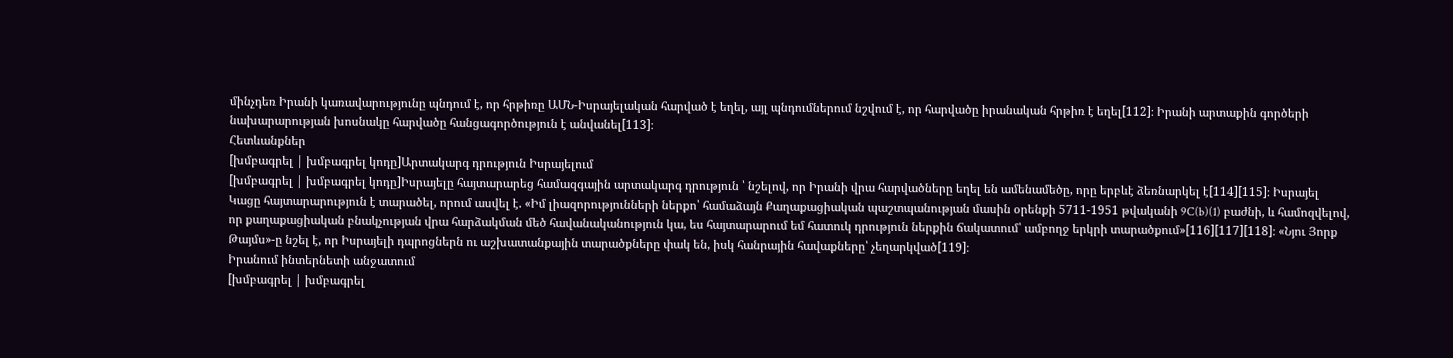մինչդեռ Իրանի կառավարությունը պնդում է, որ հրթիռը ԱՄՆ-Իսրայելական հարված է եղել, այլ պնդումներում նշվում է, որ հարվածը իրանական հրթիռ է եղել[112]։ Իրանի արտաքին գործերի նախարարության խոսնակը հարվածը հանցագործություն է անվանել[113]։
Հետևանքներ
[խմբագրել | խմբագրել կոդը]Արտակարգ դրություն Իսրայելում
[խմբագրել | խմբագրել կոդը]Իսրայելը հայտարարեց համազգային արտակարգ դրություն ՝ նշելով, որ Իրանի վրա հարվածները եղել են ամենամեծը, որը երբևէ ձեռնարկել է[114][115]։ Իսրայել Կացը հայտարարություն է տարածել, որում ասվել է. «Իմ լիազորությունների ներքո՝ համաձայն Քաղաքացիական պաշտպանության մասին օրենքի 5711-1951 թվականի 9C(b)(1) բաժնի, և համոզվելով, որ քաղաքացիական բնակչության վրա հարձակման մեծ հավանականություն կա, ես հայտարարում եմ հատուկ դրություն ներքին ճակատում՝ ամբողջ երկրի տարածքում»[116][117][118]։ «Նյու Յորք Թայմս»-ը նշել է, որ Իսրայելի դպրոցներն ու աշխատանքային տարածքները փակ են, իսկ հանրային հավաքները՝ չեղարկված[119]։
Իրանում ինտերնետի անջատում
[խմբագրել | խմբագրել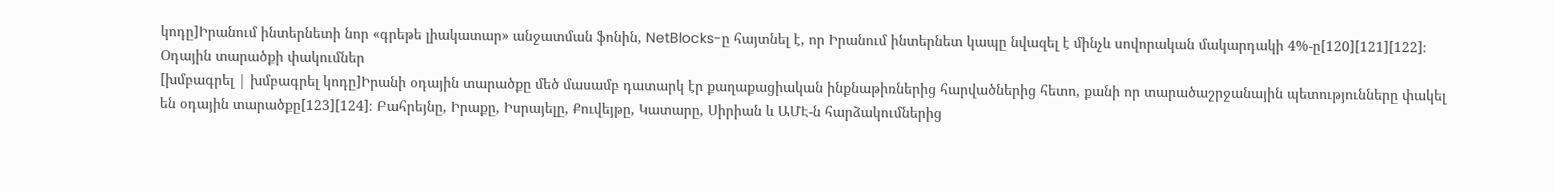կոդը]Իրանում ինտերնետի նոր «գրեթե լիակատար» անջատման ֆոնին, NetBlocks-ը հայտնել է, որ Իրանում ինտերնետ կապը նվազել է մինչև սովորական մակարդակի 4%-ը[120][121][122]։
Օդային տարածքի փակումներ
[խմբագրել | խմբագրել կոդը]Իրանի օդային տարածքը մեծ մասամբ դատարկ էր քաղաքացիական ինքնաթիռներից հարվածներից հետո, քանի որ տարածաշրջանային պետությունները փակել են օդային տարածքը[123][124]։ Բահրեյնը, Իրաքը, Իսրայելը, Քուվեյթը, Կատարը, Սիրիան և ԱՄԷ-ն հարձակումներից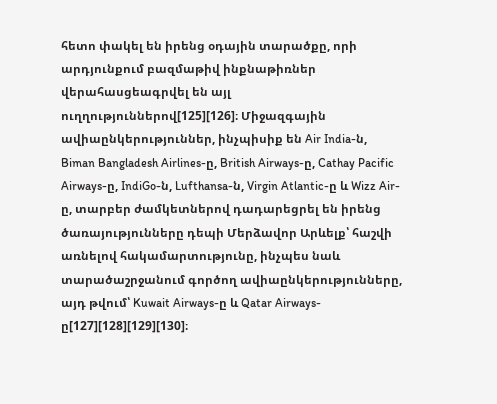հետո փակել են իրենց օդային տարածքը, որի արդյունքում բազմաթիվ ինքնաթիռներ վերահասցեագրվել են այլ ուղղություններով[125][126]։ Միջազգային ավիաընկերություններ, ինչպիսիք են Air India-ն, Biman Bangladesh Airlines-ը, British Airways-ը, Cathay Pacific Airways-ը, IndiGo-ն, Lufthansa-ն, Virgin Atlantic-ը և Wizz Air-ը, տարբեր ժամկետներով դադարեցրել են իրենց ծառայությունները դեպի Մերձավոր Արևելք՝ հաշվի առնելով հակամարտությունը, ինչպես նաև տարածաշրջանում գործող ավիաընկերությունները, այդ թվում՝ Kuwait Airways-ը և Qatar Airways-ը[127][128][129][130]։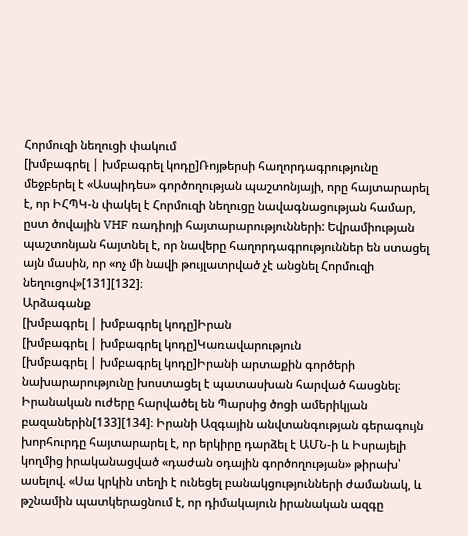Հորմուզի նեղուցի փակում
[խմբագրել | խմբագրել կոդը]Ռոյթերսի հաղորդագրությունը մեջբերել է «Ասպիդես» գործողության պաշտոնյայի, որը հայտարարել է, որ ԻՀՊԿ-ն փակել է Հորմուզի նեղուցը նավագնացության համար, ըստ ծովային VHF ռադիոյի հայտարարությունների: Եվրամիության պաշտոնյան հայտնել է, որ նավերը հաղորդագրություններ են ստացել այն մասին, որ «ոչ մի նավի թույլատրված չէ անցնել Հորմուզի նեղուցով»[131][132]։
Արձագանք
[խմբագրել | խմբագրել կոդը]Իրան
[խմբագրել | խմբագրել կոդը]Կառավարություն
[խմբագրել | խմբագրել կոդը]Իրանի արտաքին գործերի նախարարությունը խոստացել է պատասխան հարված հասցնել։ Իրանական ուժերը հարվածել են Պարսից ծոցի ամերիկյան բազաներին[133][134]։ Իրանի Ազգային անվտանգության գերագույն խորհուրդը հայտարարել է, որ երկիրը դարձել է ԱՄՆ-ի և Իսրայելի կողմից իրականացված «դաժան օդային գործողության» թիրախ՝ ասելով. «Սա կրկին տեղի է ունեցել բանակցությունների ժամանակ, և թշնամին պատկերացնում է, որ դիմակայուն իրանական ազգը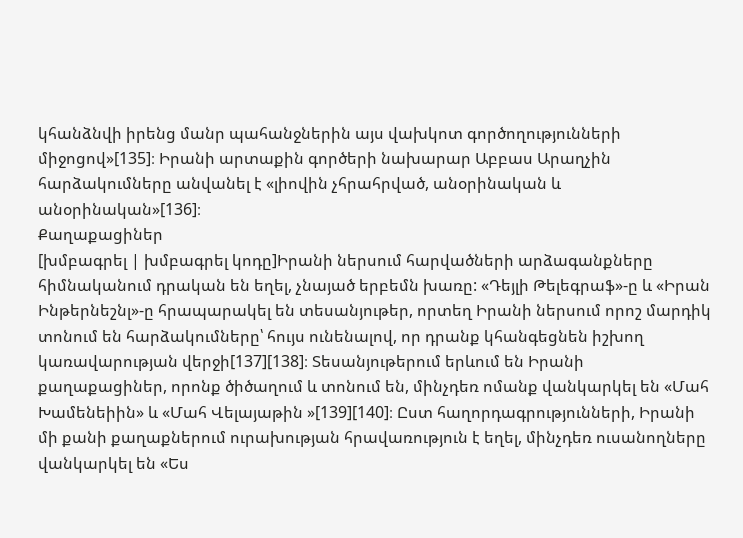կհանձնվի իրենց մանր պահանջներին այս վախկոտ գործողությունների միջոցով»[135]։ Իրանի արտաքին գործերի նախարար Աբբաս Արաղչին հարձակումները անվանել է «լիովին չհրահրված, անօրինական և անօրինական»[136]։
Քաղաքացիներ
[խմբագրել | խմբագրել կոդը]Իրանի ներսում հարվածների արձագանքները հիմնականում դրական են եղել, չնայած երբեմն խառը: «Դեյլի Թելեգրաֆ»-ը և «Իրան Ինթերնեշնլ»-ը հրապարակել են տեսանյութեր, որտեղ Իրանի ներսում որոշ մարդիկ տոնում են հարձակումները՝ հույս ունենալով, որ դրանք կհանգեցնեն իշխող կառավարության վերջի[137][138]։ Տեսանյութերում երևում են Իրանի քաղաքացիներ, որոնք ծիծաղում և տոնում են, մինչդեռ ոմանք վանկարկել են «Մահ Խամենեիին» և «Մահ Վելայաթին »[139][140]։ Ըստ հաղորդագրությունների, Իրանի մի քանի քաղաքներում ուրախության հրավառություն է եղել, մինչդեռ ուսանողները վանկարկել են «Ես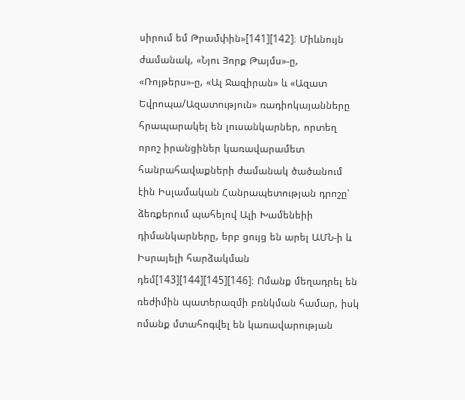սիրում եմ Թրամփին»[141][142]։ Միևնույն ժամանակ, «Նյու Յորք Թայմս»-ը, «Ռոյթերս»-ը, «Ալ Ջազիրան» և «Ազատ Եվրոպա/Ազատություն» ռադիոկայանները հրապարակել են լուսանկարներ, որտեղ որոշ իրանցիներ կառավարամետ հանրահավաքների ժամանակ ծածանում էին Իսլամական Հանրապետության դրոշը՝ ձեռքերում պահելով Ալի Խամենեիի դիմանկարները, երբ ցույց են արել ԱՄՆ-ի և Իսրայելի հարձակման դեմ[143][144][145][146]։ Ոմանք մեղադրել են ռեժիմին պատերազմի բռնկման համար, իսկ ոմանք մտահոգվել են կառավարության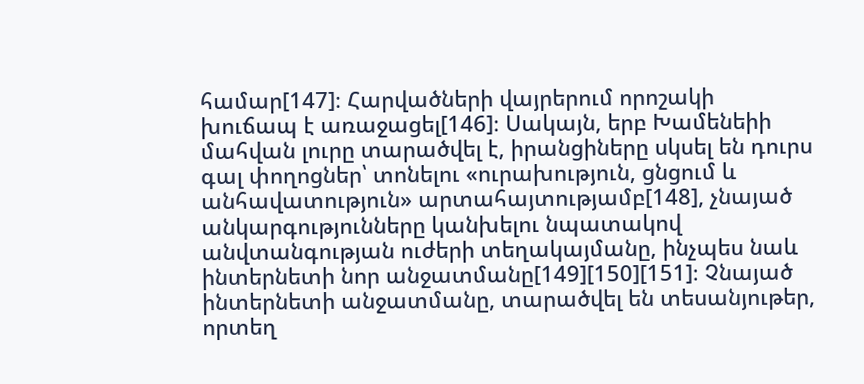համար[147]։ Հարվածների վայրերում որոշակի խուճապ է առաջացել[146]։ Սակայն, երբ Խամենեիի մահվան լուրը տարածվել է, իրանցիները սկսել են դուրս գալ փողոցներ՝ տոնելու «ուրախություն, ցնցում և անհավատություն» արտահայտությամբ[148], չնայած անկարգությունները կանխելու նպատակով անվտանգության ուժերի տեղակայմանը, ինչպես նաև ինտերնետի նոր անջատմանը[149][150][151]։ Չնայած ինտերնետի անջատմանը, տարածվել են տեսանյութեր, որտեղ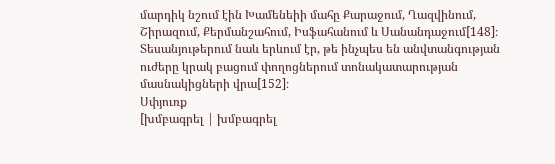մարդիկ նշում էին Խամենեիի մահը Քարաջում, Ղազվինում, Շիրազում, Քերմանշահում, Իսֆահանում և Սանանդաջում[148]։ Տեսանյութերում նաև երևում էր, թե ինչպես են անվտանգության ուժերը կրակ բացում փողոցներում տոնակատարության մասնակիցների վրա[152]։
Սփյուռք
[խմբագրել | խմբագրել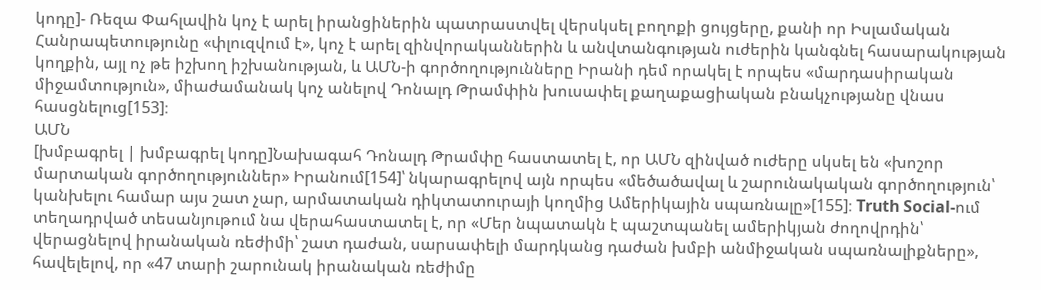կոդը]- Ռեզա Փահլավին կոչ է արել իրանցիներին պատրաստվել վերսկսել բողոքի ցույցերը, քանի որ Իսլամական Հանրապետությունը «փլուզվում է», կոչ է արել զինվորականներին և անվտանգության ուժերին կանգնել հասարակության կողքին, այլ ոչ թե իշխող իշխանության, և ԱՄՆ-ի գործողությունները Իրանի դեմ որակել է որպես «մարդասիրական միջամտություն», միաժամանակ կոչ անելով Դոնալդ Թրամփին խուսափել քաղաքացիական բնակչությանը վնաս հասցնելուց[153]։
ԱՄՆ
[խմբագրել | խմբագրել կոդը]Նախագահ Դոնալդ Թրամփը հաստատել է, որ ԱՄՆ զինված ուժերը սկսել են «խոշոր մարտական գործողություններ» Իրանում[154]՝ նկարագրելով այն որպես «մեծածավալ և շարունակական գործողություն՝ կանխելու համար այս շատ չար, արմատական դիկտատուրայի կողմից Ամերիկային սպառնալը»[155]։ Truth Social-ում տեղադրված տեսանյութում նա վերահաստատել է, որ «Մեր նպատակն է պաշտպանել ամերիկյան ժողովրդին՝ վերացնելով իրանական ռեժիմի՝ շատ դաժան, սարսափելի մարդկանց դաժան խմբի անմիջական սպառնալիքները», հավելելով, որ «47 տարի շարունակ իրանական ռեժիմը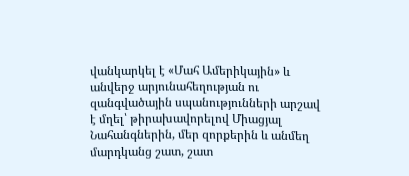վանկարկել է «Մահ Ամերիկային» և անվերջ արյունահեղության ու զանգվածային սպանությունների արշավ է մղել՝ թիրախավորելով Միացյալ Նահանգներին, մեր զորքերին և անմեղ մարդկանց շատ, շատ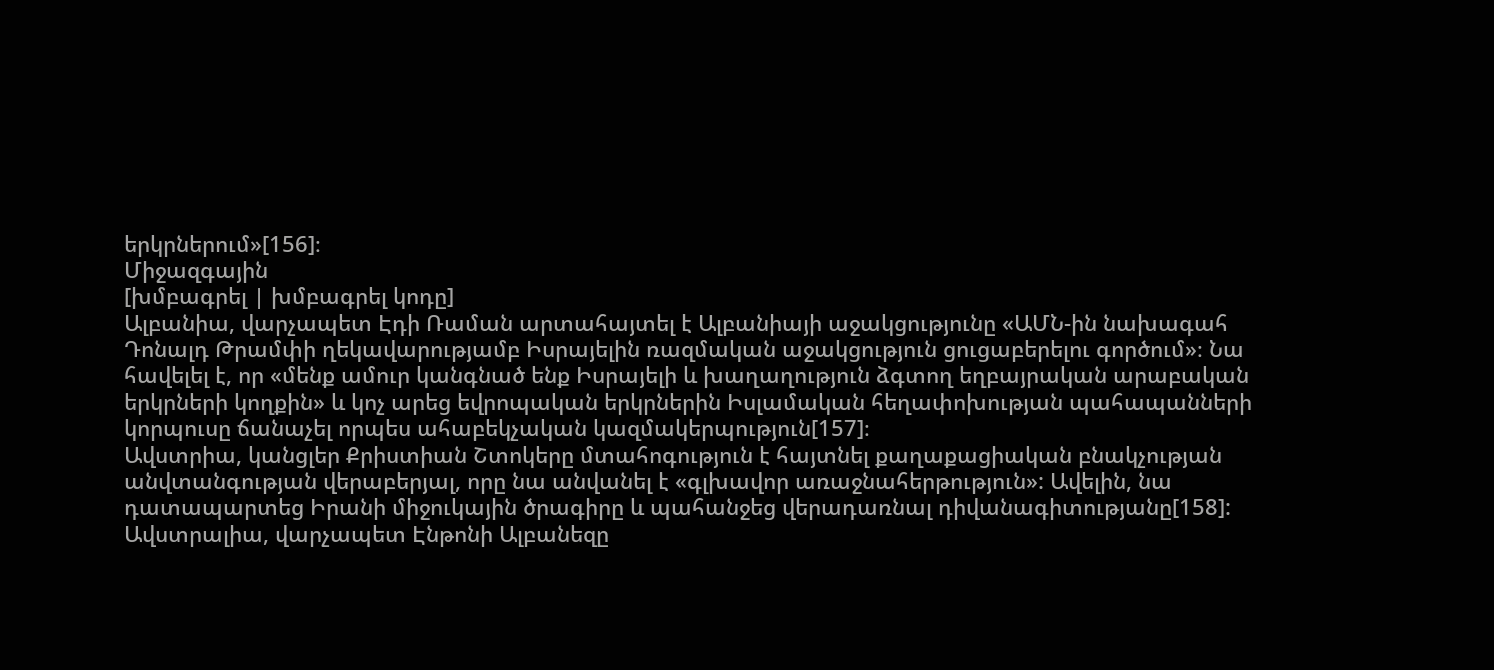երկրներում»[156]։
Միջազգային
[խմբագրել | խմբագրել կոդը]
Ալբանիա, վարչապետ Էդի Ռաման արտահայտել է Ալբանիայի աջակցությունը «ԱՄՆ-ին նախագահ Դոնալդ Թրամփի ղեկավարությամբ Իսրայելին ռազմական աջակցություն ցուցաբերելու գործում»։ Նա հավելել է, որ «մենք ամուր կանգնած ենք Իսրայելի և խաղաղություն ձգտող եղբայրական արաբական երկրների կողքին» և կոչ արեց եվրոպական երկրներին Իսլամական հեղափոխության պահապանների կորպուսը ճանաչել որպես ահաբեկչական կազմակերպություն[157]։
Ավստրիա, կանցլեր Քրիստիան Շտոկերը մտահոգություն է հայտնել քաղաքացիական բնակչության անվտանգության վերաբերյալ, որը նա անվանել է «գլխավոր առաջնահերթություն»: Ավելին, նա դատապարտեց Իրանի միջուկային ծրագիրը և պահանջեց վերադառնալ դիվանագիտությանը[158]:
Ավստրալիա, վարչապետ Էնթոնի Ալբանեզը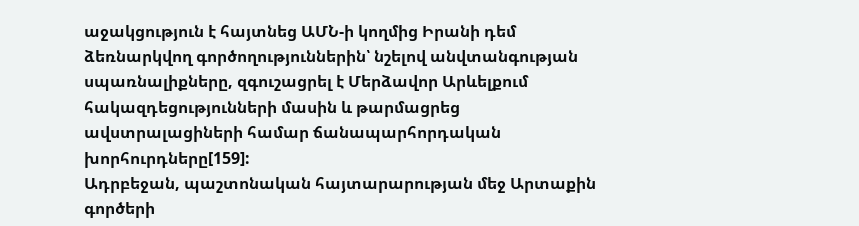աջակցություն է հայտնեց ԱՄՆ-ի կողմից Իրանի դեմ ձեռնարկվող գործողություններին՝ նշելով անվտանգության սպառնալիքները, զգուշացրել է Մերձավոր Արևելքում հակազդեցությունների մասին և թարմացրեց ավստրալացիների համար ճանապարհորդական խորհուրդները[159]:
Ադրբեջան, պաշտոնական հայտարարության մեջ Արտաքին գործերի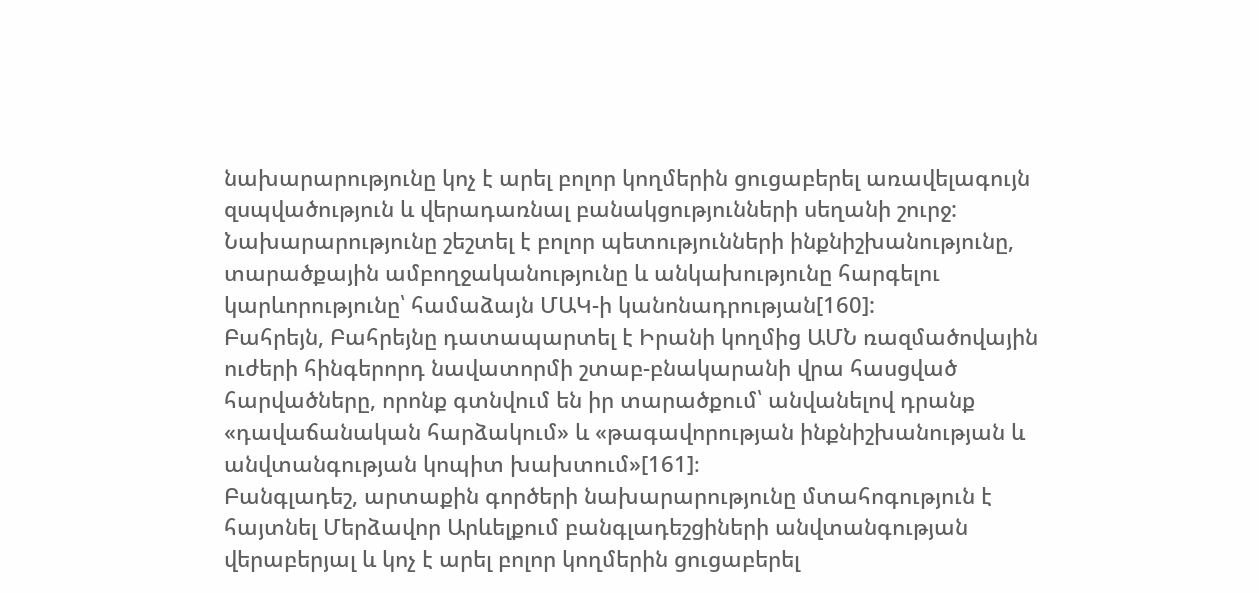նախարարությունը կոչ է արել բոլոր կողմերին ցուցաբերել առավելագույն զսպվածություն և վերադառնալ բանակցությունների սեղանի շուրջ: Նախարարությունը շեշտել է բոլոր պետությունների ինքնիշխանությունը, տարածքային ամբողջականությունը և անկախությունը հարգելու կարևորությունը՝ համաձայն ՄԱԿ-ի կանոնադրության[160]:
Բահրեյն, Բահրեյնը դատապարտել է Իրանի կողմից ԱՄՆ ռազմածովային ուժերի հինգերորդ նավատորմի շտաբ-բնակարանի վրա հասցված հարվածները, որոնք գտնվում են իր տարածքում՝ անվանելով դրանք «դավաճանական հարձակում» և «թագավորության ինքնիշխանության և անվտանգության կոպիտ խախտում»[161]։
Բանգլադեշ, արտաքին գործերի նախարարությունը մտահոգություն է հայտնել Մերձավոր Արևելքում բանգլադեշցիների անվտանգության վերաբերյալ և կոչ է արել բոլոր կողմերին ցուցաբերել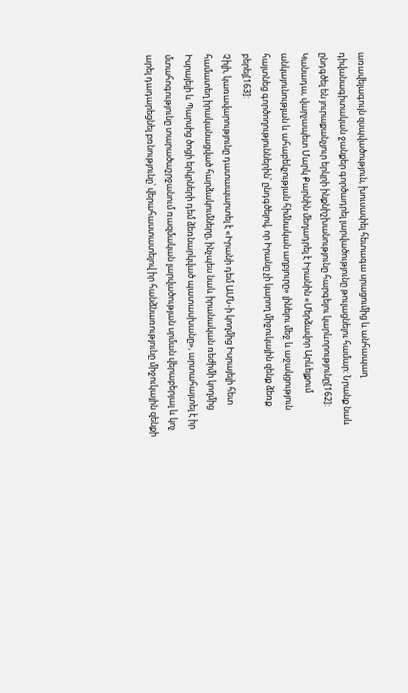առավելագույն զսպվածություն, խուսափել հետագա սրացումից և անհապաղ դիվանագիտական ջանքեր գործադրել լարվածությունը թուլացնելու համար: Նրանք նաև ընդգծել են յուրաքանչյուր երկրի ինքնիշխանությունը հարգելու կարևորությունը[162]:
Կանադա, վարչապետ Մարկ Քարնին մեղադրել է Իրանին «Մերձավոր Արևելքում անկայունության և ահաբեկչության հիմնական աղբյուրը» լինելու մեջ և աջակցություն հայտնեց գործողություններին՝ ընդգծելով, որ Իրանը չի կարող միջուկային զենք ձեռք բերել[163]:
Չիլի, կառավարությունը դատապարտել է «Իրանի դեմ ԱՄՆ-ի կողմից Իսրայելի հետ համատեղ իրականացված հարձակումները, ինչպես նաև իրանական ռեժիմի կողմից Իսրայելի և Պարսից ծոցի երկրների դեմ ձեռնարկված պատասխանը», արտահայտել է իր մտահոգությունը տարածաշրջանում ռազմական լարվածության սրման վերաբերյալ և կոչ արել դադարեցնել բռնությունը՝ վերահաստատելով իր հանձնառությունը միջուկային զենքի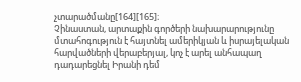չտարածմանը[164][165]։
Չինաստան, արտաքին գործերի նախարարությունը մտահոգություն է հայտնել ամերիկյան և իսրայելական հարվածների վերաբերյալ, կոչ է արել անհապաղ դադարեցնել Իրանի դեմ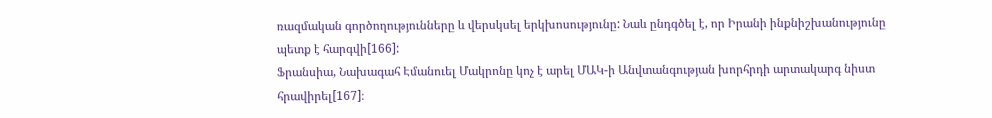ռազմական գործողությունները և վերսկսել երկխոսությունը: Նաև ընդգծել է, որ Իրանի ինքնիշխանությունը պետք է հարգվի[166]:
Ֆրանսիա, Նախագահ Էմանուել Մակրոնը կոչ է արել ՄԱԿ-ի Անվտանգության խորհրդի արտակարգ նիստ հրավիրել[167]։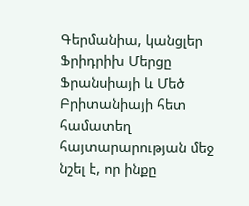Գերմանիա, կանցլեր Ֆրիդրիխ Մերցը Ֆրանսիայի և Մեծ Բրիտանիայի հետ համատեղ հայտարարության մեջ նշել է, որ ինքը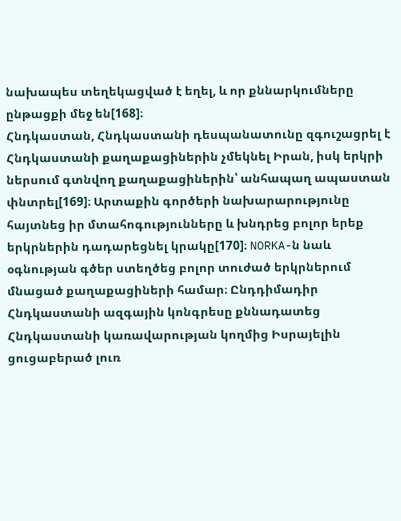նախապես տեղեկացված է եղել, և որ քննարկումները ընթացքի մեջ են[168]։
Հնդկաստան, Հնդկաստանի դեսպանատունը զգուշացրել է Հնդկաստանի քաղաքացիներին չմեկնել Իրան, իսկ երկրի ներսում գտնվող քաղաքացիներին՝ անհապաղ ապաստան փնտրել[169]։ Արտաքին գործերի նախարարությունը հայտնեց իր մտահոգությունները և խնդրեց բոլոր երեք երկրներին դադարեցնել կրակը[170]։ NORKA-ն նաև օգնության գծեր ստեղծեց բոլոր տուժած երկրներում մնացած քաղաքացիների համար։ Ընդդիմադիր Հնդկաստանի ազգային կոնգրեսը քննադատեց Հնդկաստանի կառավարության կողմից Իսրայելին ցուցաբերած լուռ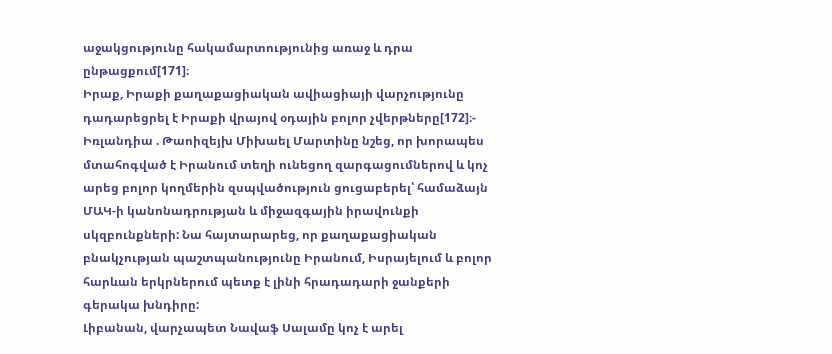աջակցությունը հակամարտությունից առաջ և դրա ընթացքում[171]։
Իրաք, Իրաքի քաղաքացիական ավիացիայի վարչությունը դադարեցրել է Իրաքի վրայով օդային բոլոր չվերթները[172]։- Իռլանդիա . Թաոիզեյխ Միխաել Մարտինը նշեց, որ խորապես մտահոգված է Իրանում տեղի ունեցող զարգացումներով և կոչ արեց բոլոր կողմերին զսպվածություն ցուցաբերել՝ համաձայն ՄԱԿ-ի կանոնադրության և միջազգային իրավունքի սկզբունքների: Նա հայտարարեց, որ քաղաքացիական բնակչության պաշտպանությունը Իրանում, Իսրայելում և բոլոր հարևան երկրներում պետք է լինի հրադադարի ջանքերի գերակա խնդիրը:
Լիբանան, վարչապետ Նավաֆ Սալամը կոչ է արել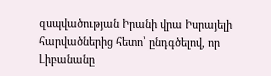զսպվածության Իրանի վրա Իսրայելի հարվածներից հետո՝ ընդգծելով, որ Լիբանանը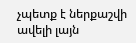չպետք է ներքաշվի ավելի լայն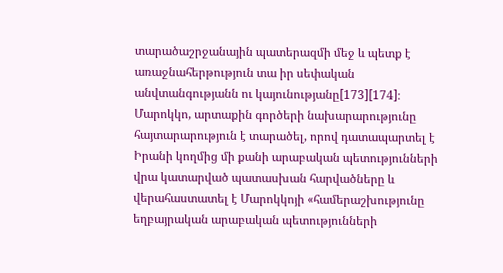տարածաշրջանային պատերազմի մեջ և պետք է առաջնահերթություն տա իր սեփական անվտանգությանն ու կայունությանը[173][174]։
Մարոկկո, արտաքին գործերի նախարարությունը հայտարարություն է տարածել, որով դատապարտել է Իրանի կողմից մի քանի արաբական պետությունների վրա կատարված պատասխան հարվածները և վերահաստատել է Մարոկկոյի «համերաշխությունը եղբայրական արաբական պետությունների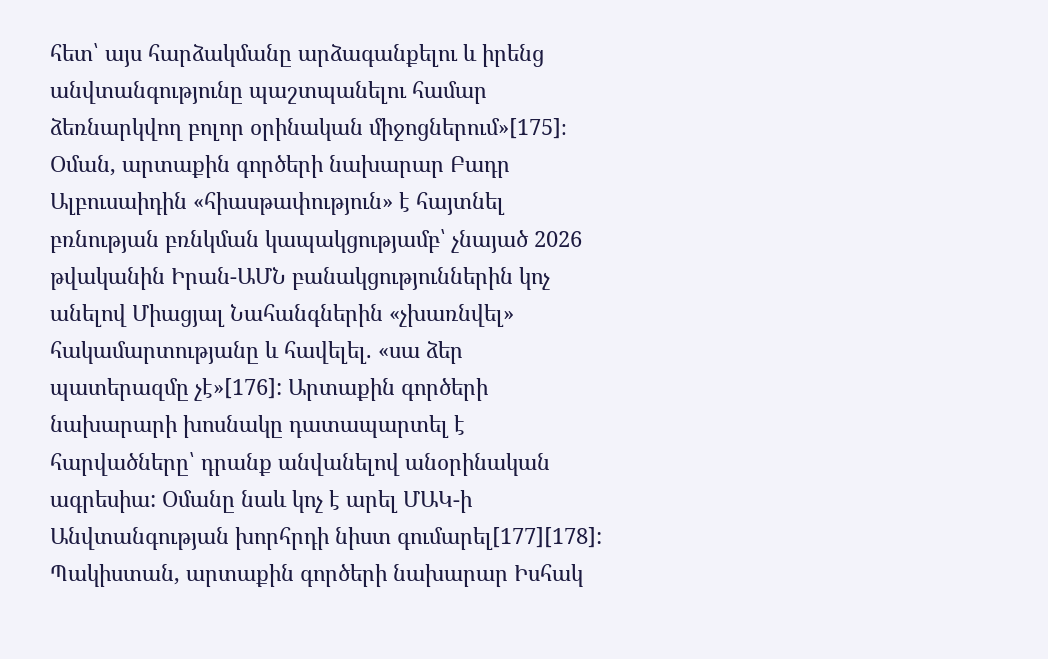հետ՝ այս հարձակմանը արձագանքելու և իրենց անվտանգությունը պաշտպանելու համար ձեռնարկվող բոլոր օրինական միջոցներում»[175]։
Օման, արտաքին գործերի նախարար Բադր Ալբուսաիդին «հիասթափություն» է հայտնել բռնության բռնկման կապակցությամբ՝ չնայած 2026 թվականին Իրան-ԱՄՆ բանակցություններին կոչ անելով Միացյալ Նահանգներին «չխառնվել» հակամարտությանը և հավելել. «սա ձեր պատերազմը չէ»[176]: Արտաքին գործերի նախարարի խոսնակը դատապարտել է հարվածները՝ դրանք անվանելով անօրինական ագրեսիա: Օմանը նաև կոչ է արել ՄԱԿ-ի Անվտանգության խորհրդի նիստ գումարել[177][178]:
Պակիստան, արտաքին գործերի նախարար Իսհակ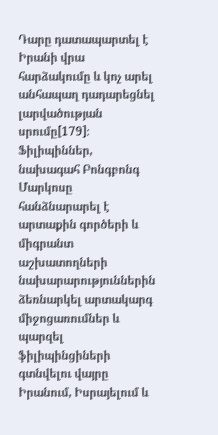Դարը դատապարտել է Իրանի վրա հարձակումը և կոչ արել անհապաղ դադարեցնել լարվածության սրումը[179]։
Ֆիլիպիններ, նախագահ Բոնգբոնգ Մարկոսը հանձնարարել է արտաքին գործերի և միգրանտ աշխատողների նախարարություններին ձեռնարկել արտակարգ միջոցառումներ և պարզել ֆիլիպինցիների գտնվելու վայրը Իրանում, Իսրայելում և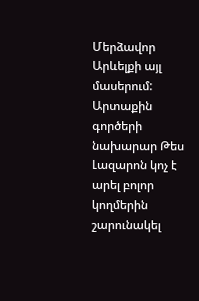Մերձավոր Արևելքի այլ մասերում: Արտաքին գործերի նախարար Թես Լազարոն կոչ է արել բոլոր կողմերին շարունակել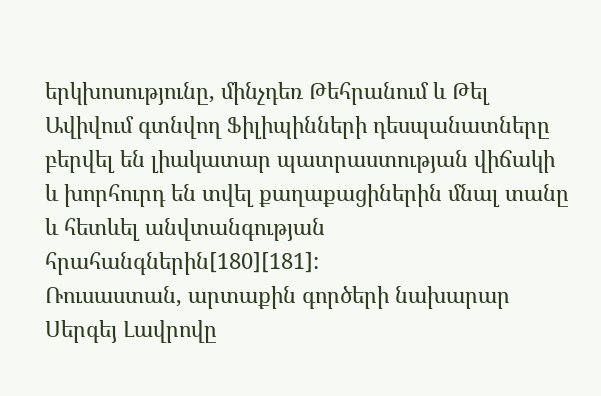երկխոսությունը, մինչդեռ Թեհրանում և Թել Ավիվում գտնվող Ֆիլիպինների դեսպանատները բերվել են լիակատար պատրաստության վիճակի և խորհուրդ են տվել քաղաքացիներին մնալ տանը և հետևել անվտանգության հրահանգներին[180][181]:
Ռուսաստան, արտաքին գործերի նախարար Սերգեյ Լավրովը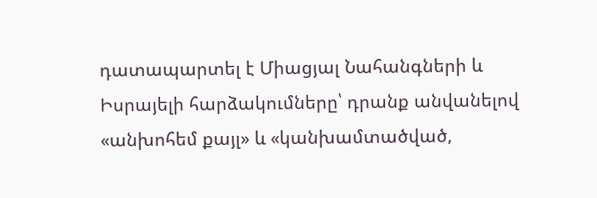դատապարտել է Միացյալ Նահանգների և Իսրայելի հարձակումները՝ դրանք անվանելով «անխոհեմ քայլ» և «կանխամտածված,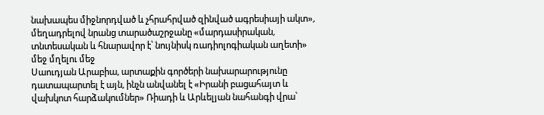նախապես միջնորդված և չհրահրված զինված ագրեսիայի ակտ», մեղադրելով նրանց տարածաշրջանը «մարդասիրական, տնտեսական և հնարավոր է՝ նույնիսկ ռադիոլոգիական աղետի» մեջ մղելու մեջ
Սաուդյան Արաբիա, արտաքին գործերի նախարարությունը դատապարտել է այն, ինչն անվանել է «Իրանի բացահայտ և վախկոտ հարձակումներ» Ռիադի և Արևելյան նահանգի վրա՝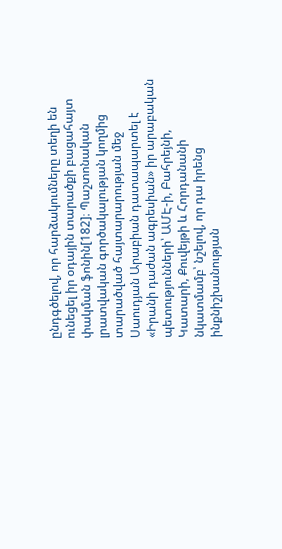ընդգծելով, որ հարձակումները տեղի են ունեցել իր օդային տարածքի բացահայտ փակման ֆոնին[182]։ Պաշտոնական լրատվական գործակալության կողմից տարածված հայտարարության մեջ Սաուդյան Արաբիան դատապարտել է «Իրանի դաժան ագրեսիան» իր արաբական պետությունների՝ ԱՄԷ-ի, Բահրեյնի, Կատարի, Քուվեյթի և Հորդանանի նկատմամբ՝ նշելով, որ դա իրենց ինքնիշխանության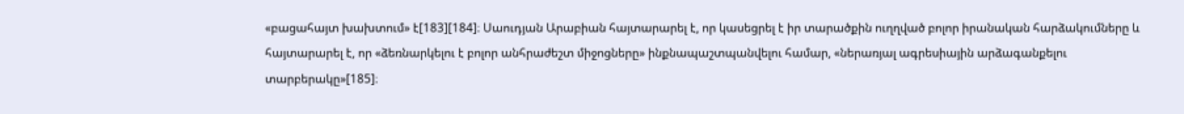«բացահայտ խախտում» է[183][184]։ Սաուդյան Արաբիան հայտարարել է, որ կասեցրել է իր տարածքին ուղղված բոլոր իրանական հարձակումները և հայտարարել է, որ «ձեռնարկելու է բոլոր անհրաժեշտ միջոցները» ինքնապաշտպանվելու համար, «ներառյալ ագրեսիային արձագանքելու տարբերակը»[185]։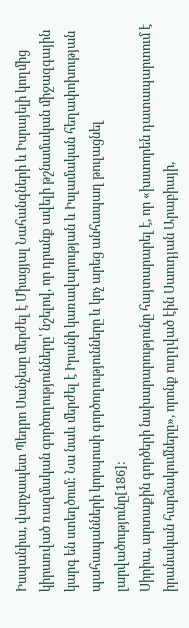Իսպանիա, վարչապետ Պեդրո Սանչեսը մերժել է Միացյալ Նահանգների և Իսրայելի կողմից կիրառված ռազմական գործողությունները՝ նշելով, որ դրանք ավելի թշնամական միջազգային կարգ են ստեղծում: Նա նաև մերժել է Իրանի կառավարության և Իսլամական հեղափոխության պահապանների կորպուսի գործողությունները և կոչ արեց անհապաղ թուլացնել լարվածությունը[186]:
Սիրիա, արտաքին գործերի նախարարությունը հայտարարել է, որ «խստորեն դատապարտում է իրանական հարձակումները», որոնք ուղղված էին Սաուդյան Արաբիայի,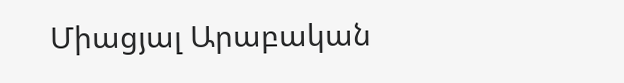Միացյալ Արաբական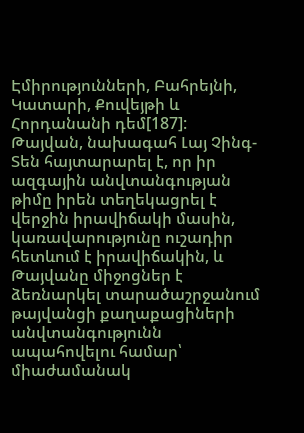Էմիրությունների, Բահրեյնի, Կատարի, Քուվեյթի և Հորդանանի դեմ[187]:
Թայվան, նախագահ Լայ Չինգ-Տեն հայտարարել է, որ իր ազգային անվտանգության թիմը իրեն տեղեկացրել է վերջին իրավիճակի մասին, կառավարությունը ուշադիր հետևում է իրավիճակին, և Թայվանը միջոցներ է ձեռնարկել տարածաշրջանում թայվանցի քաղաքացիների անվտանգությունն ապահովելու համար՝ միաժամանակ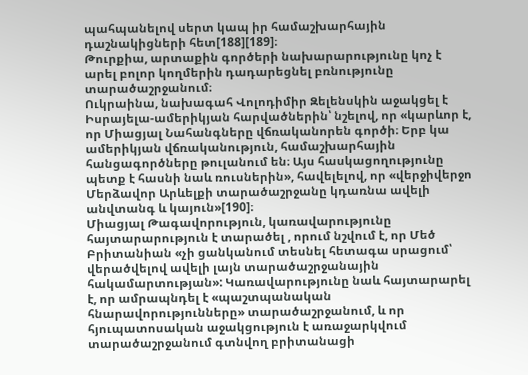պահպանելով սերտ կապ իր համաշխարհային դաշնակիցների հետ[188][189]։
Թուրքիա, արտաքին գործերի նախարարությունը կոչ է արել բոլոր կողմերին դադարեցնել բռնությունը տարածաշրջանում։
Ուկրաինա, նախագահ Վոլոդիմիր Զելենսկին աջակցել է Իսրայելա-ամերիկյան հարվածներին՝ նշելով, որ «կարևոր է, որ Միացյալ Նահանգները վճռականորեն գործի։ Երբ կա ամերիկյան վճռականություն, համաշխարհային հանցագործները թուլանում են։ Այս հասկացողությունը պետք է հասնի նաև ռուսներին», հավելելով, որ «վերջիվերջո Մերձավոր Արևելքի տարածաշրջանը կդառնա ավելի անվտանգ և կայուն»[190]։
Միացյալ Թագավորություն, կառավարությունը հայտարարություն է տարածել , որում նշվում է, որ Մեծ Բրիտանիան «չի ցանկանում տեսնել հետագա սրացում՝ վերածվելով ավելի լայն տարածաշրջանային հակամարտության»: Կառավարությունը նաև հայտարարել է, որ ամրապնդել է «պաշտպանական հնարավորությունները» տարածաշրջանում, և որ հյուպատոսական աջակցություն է առաջարկվում տարածաշրջանում գտնվող բրիտանացի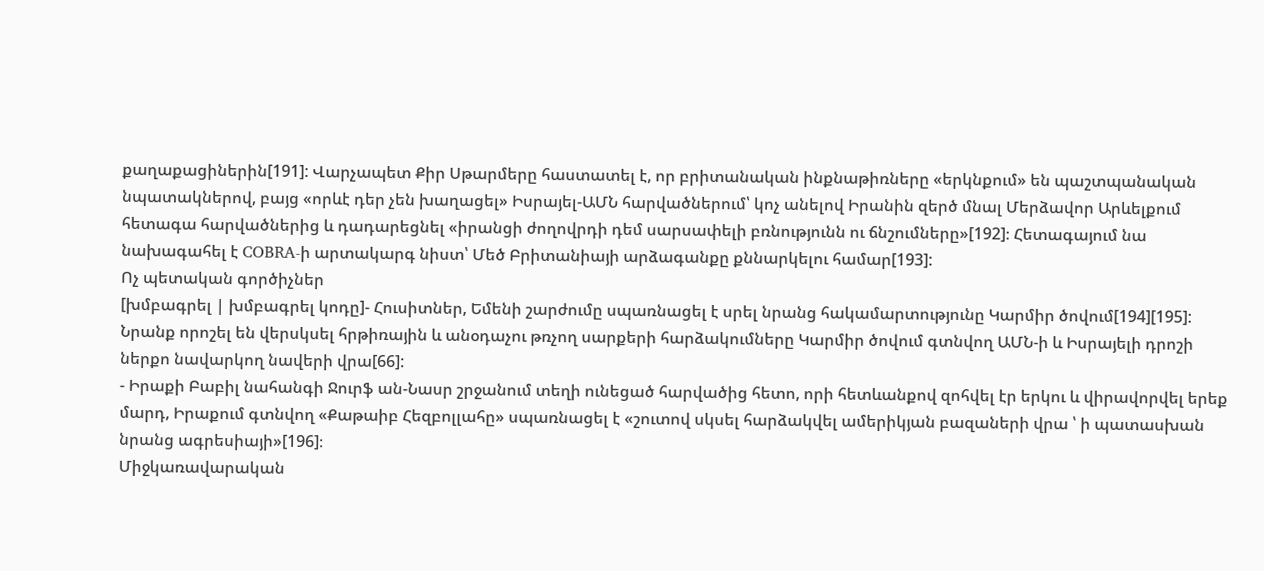քաղաքացիներին[191]: Վարչապետ Քիր Սթարմերը հաստատել է, որ բրիտանական ինքնաթիռները «երկնքում» են պաշտպանական նպատակներով, բայց «որևէ դեր չեն խաղացել» Իսրայել-ԱՄՆ հարվածներում՝ կոչ անելով Իրանին զերծ մնալ Մերձավոր Արևելքում հետագա հարվածներից և դադարեցնել «իրանցի ժողովրդի դեմ սարսափելի բռնությունն ու ճնշումները»[192]։ Հետագայում նա նախագահել է COBRA-ի արտակարգ նիստ՝ Մեծ Բրիտանիայի արձագանքը քննարկելու համար[193]:
Ոչ պետական գործիչներ
[խմբագրել | խմբագրել կոդը]- Հուսիտներ, Եմենի շարժումը սպառնացել է սրել նրանց հակամարտությունը Կարմիր ծովում[194][195]: Նրանք որոշել են վերսկսել հրթիռային և անօդաչու թռչող սարքերի հարձակումները Կարմիր ծովում գտնվող ԱՄՆ-ի և Իսրայելի դրոշի ներքո նավարկող նավերի վրա[66]:
- Իրաքի Բաբիլ նահանգի Ջուրֆ ան-Նասր շրջանում տեղի ունեցած հարվածից հետո, որի հետևանքով զոհվել էր երկու և վիրավորվել երեք մարդ, Իրաքում գտնվող «Քաթաիբ Հեզբոլլահը» սպառնացել է «շուտով սկսել հարձակվել ամերիկյան բազաների վրա ՝ ի պատասխան նրանց ագրեսիայի»[196]։
Միջկառավարական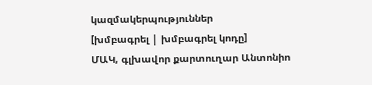կազմակերպություններ
[խմբագրել | խմբագրել կոդը]
ՄԱԿ, գլխավոր քարտուղար Անտոնիո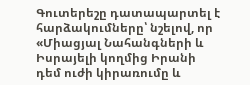Գուտերեշը դատապարտել է հարձակումները՝ նշելով, որ «Միացյալ Նահանգների և Իսրայելի կողմից Իրանի դեմ ուժի կիրառումը և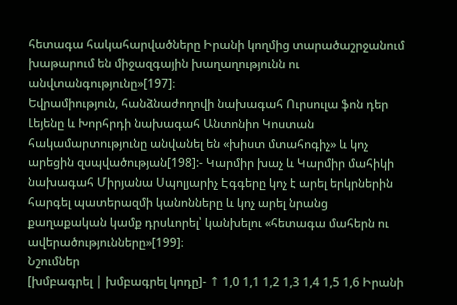հետագա հակահարվածները Իրանի կողմից տարածաշրջանում խաթարում են միջազգային խաղաղությունն ու անվտանգությունը»[197]։
Եվրամիություն, հանձնաժողովի նախագահ Ուրսուլա ֆոն դեր Լեյենը և Խորհրդի նախագահ Անտոնիո Կոստան հակամարտությունը անվանել են «խիստ մտահոգիչ» և կոչ արեցին զսպվածության[198]:- Կարմիր խաչ և Կարմիր մահիկի նախագահ Միրյանա Սպոլյարիչ Էգգերը կոչ է արել երկրներին հարգել պատերազմի կանոնները և կոչ արել նրանց քաղաքական կամք դրսևորել՝ կանխելու «հետագա մահերն ու ավերածությունները»[199]։
Նշումներ
[խմբագրել | խմբագրել կոդը]- ↑ 1,0 1,1 1,2 1,3 1,4 1,5 1,6 Իրանի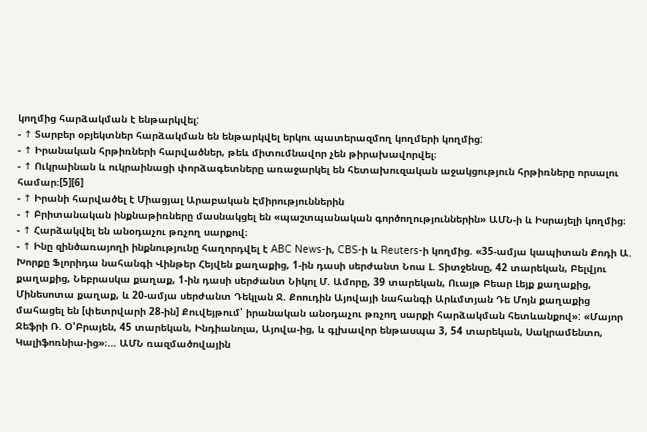կողմից հարձակման է ենթարկվել:
- ↑ Տարբեր օբյեկտներ հարձակման են ենթարկվել երկու պատերազմող կողմերի կողմից:
- ↑ Իրանական հրթիռների հարվածներ, թեև միտումնավոր չեն թիրախավորվել։
- ↑ Ուկրաինան և ուկրաինացի փորձագետները առաջարկել են հետախուզական աջակցություն հրթիռները որսալու համար։[5][6]
- ↑ Իրանի հարվածել է Միացյալ Արաբական Էմիրություններին
- ↑ Բրիտանական ինքնաթիռները մասնակցել են «պաշտպանական գործողություններին» ԱՄՆ-ի և Իսրայելի կողմից։
- ↑ Հարձակվել են անօդաչու թռչող սարքով։
- ↑ Ինը զինծառայողի ինքնությունը հաղորդվել է ABC News-ի, CBS-ի և Reuters-ի կողմից. «35-ամյա կապիտան Քոդի Ա. Խորքը Ֆլորիդա նահանգի Վինթեր Հեյվեն քաղաքից, 1-ին դասի սերժանտ Նոա Լ. Տիտջենսը, 42 տարեկան, Բելվյու քաղաքից, Նեբրասկա քաղաք, 1-ին դասի սերժանտ Նիկոլ Մ. Ամորը, 39 տարեկան, Ուայթ Բեար Լեյք քաղաքից, Մինեսոտա քաղաք, և 20-ամյա սերժանտ Դեկլան Ջ. Քոուդին Այովայի նահանգի Արևմտյան Դե Մոյն քաղաքից մահացել են [փետրվարի 28-ին] Քուվեյթում՝ իրանական անօդաչու թռչող սարքի հարձակման հետևանքով»: «Մայոր Ջեֆրի Ռ. Օ'Բրայեն, 45 տարեկան, Ինդիանոլա, Այովա-ից, և գլխավոր ենթասպա 3, 54 տարեկան, Սակրամենտո, Կալիֆոռնիա-ից»։... ԱՄՆ ռազմածովային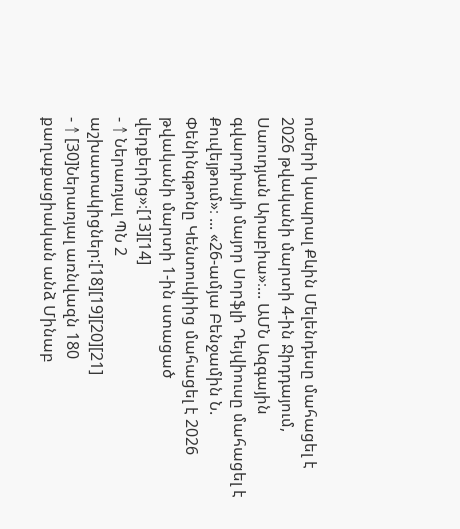ուժերի կապրալ Քևին Մելենդեսը մահացել է 2026 թվականի մարտի 4-ին Ջիդդայում, Սաուդյան Արաբիա»։... ԱՄՆ Ազգային գվարդիայի մայոր Սորֆլի Դեյվիուսը մահացել է Քուվեյթում»։ ... «26-ամյա Բենջամին Ն. Փենինգթոնը Կենտուկիից մահացել է 2026 թվականի մարտի 1-ին ստացած վերքերից»։[13][14]
- ↑ Ներառյալ ՊՆ 2 աշխատակիցներ:[18][19][20][21]
- ↑ [30]Ներառյալ առնվազն 180 քաղաքացիական անձ Մինաբ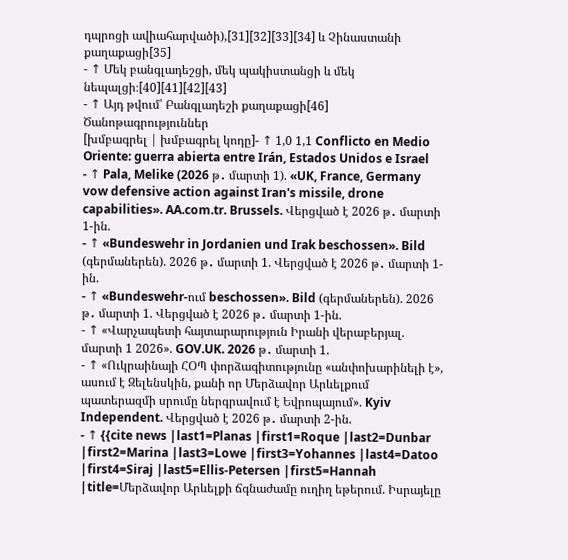դպրոցի ավիահարվածի),[31][32][33][34] և Չինաստանի քաղաքացի[35]
- ↑ Մեկ բանգլադեշցի, մեկ պակիստանցի և մեկ նեպալցի։[40][41][42][43]
- ↑ Այդ թվում՝ Բանգլադեշի քաղաքացի[46]
Ծանոթագրություններ
[խմբագրել | խմբագրել կոդը]- ↑ 1,0 1,1 Conflicto en Medio Oriente: guerra abierta entre Irán, Estados Unidos e Israel
- ↑ Pala, Melike (2026 թ․ մարտի 1). «UK, France, Germany vow defensive action against Iran's missile, drone capabilities». AA.com.tr. Brussels. Վերցված է 2026 թ․ մարտի 1-ին.
- ↑ «Bundeswehr in Jordanien und Irak beschossen». Bild (գերմաներեն). 2026 թ․ մարտի 1. Վերցված է 2026 թ․ մարտի 1-ին.
- ↑ «Bundeswehr-ում beschossen». Bild (գերմաներեն). 2026 թ․ մարտի 1. Վերցված է 2026 թ․ մարտի 1-ին.
- ↑ «Վարչապետի հայտարարություն Իրանի վերաբերյալ. մարտի 1 2026». GOV.UK. 2026 թ․ մարտի 1.
- ↑ «Ուկրաինայի ՀՕՊ փորձագիտությունը «անփոխարինելի է», ասում է Զելենսկին, քանի որ Մերձավոր Արևելքում պատերազմի սրումը ներգրավում է Եվրոպայում». Kyiv Independent. Վերցված է 2026 թ․ մարտի 2-ին.
- ↑ {{cite news |last1=Planas |first1=Roque |last2=Dunbar |first2=Marina |last3=Lowe |first3=Yohannes |last4=Datoo |first4=Siraj |last5=Ellis-Petersen |first5=Hannah |title=Մերձավոր Արևելքի ճգնաժամը ուղիղ եթերում. Իսրայելը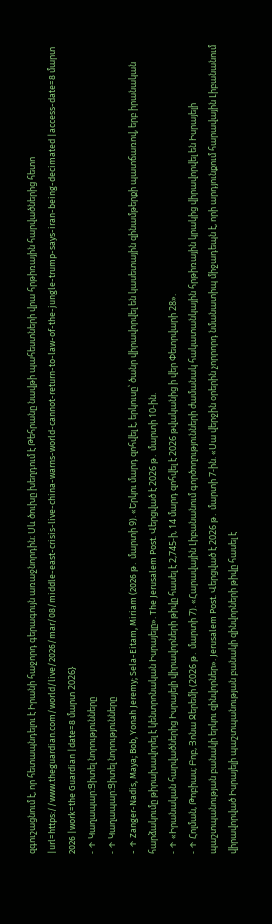զգուշացնում է, որ հետապնդելու է Իրանի հաջորդ գերագույն առաջնորդին։ Սև ծուխը խեղդում է Թեհրանը նավթի պահեստների վրա հրթիռային հարվածներից հետո |url=https://www.theguardian.com/world/live/2026/mar/08/middle-east-crisis-live-china-warns-world-cannot-return-to-law-of-the-jungle-trump-says-iran-being-decimated |access-date=8 մարտ 2026 |work=the Guardian |date=8 մարտ 2026}
- ↑ Կաղապար:Ցիտել նորությունները
- ↑ Կաղապար:Ցիտել նորությունները
- ↑ Zanger-Nadis, Maya; Bob, Yonah Jeremy; Sela-Eitam, Miriam (2026 թ․ մարտի 9). «Երկու մարդ զոհվել է, երկուսը՝ ծանր վիրավորվել են կասետային զինամթերքի պատճառով, երբ իրանական հարձակումը թիրախավորել է կենտրոնական Իսրայելը». The Jerusalem Post. Վերցված է 2026 թ․ մարտի 10-ին.
- ↑ «Իրանական հարվածներից Իսրայելի վիրավորների թիվը հասել է 2,745-ի, 14 մարդ զոհվել է 2026 թվականից ի վեր Փետրվարի 28».
- ↑ Հոլման, Թոբիաս; Բոբ, Յոնա Ջերեմի (2026 թ․ մարտի 7). «Հարավային Լիբանանում գործողությունների ժամանակ հակատանկային հրթիռային կրակից վիրավորվել են Իսրայելի պաշտպանության բանակի երկու զինվորներ». Jerusalem Post. Վերցված է 2026 թ․ մարտի 7-ին. «Սա վերջին օրերին չորրորդ նմանատիպ միջադեպն է, որի արդյունքում հարավային Լիբանանում վիրավորված Իսրայելի պաշտպանության բանակի զինվորների թիվը հասել է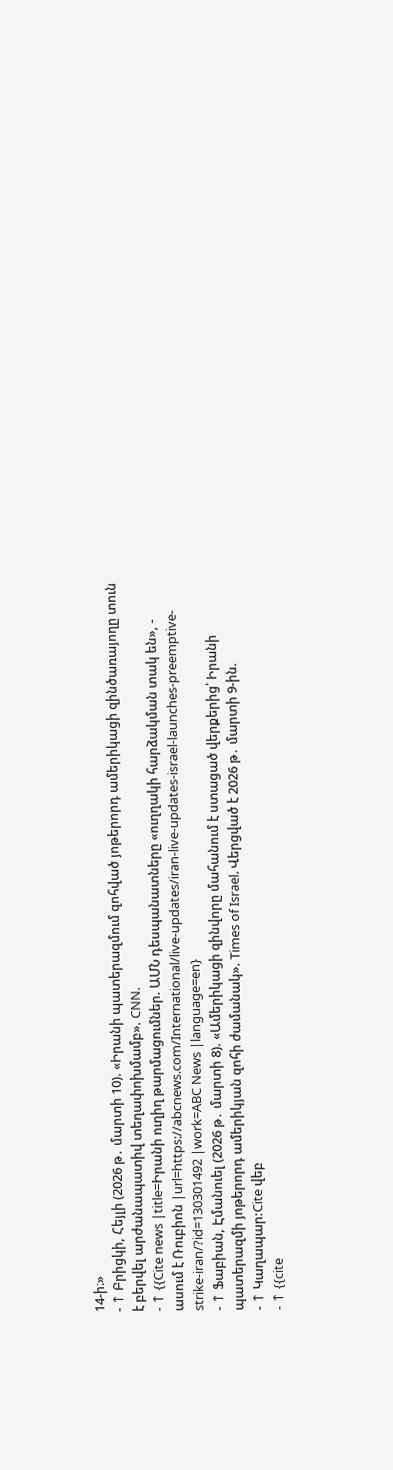14-ի։»
- ↑ Բրիցկի, Հեյլի (2026 թ․ մարտի 10). «Իրանի պատերազմում զոհված յոթերորդ ամերիկացի զինծառայողը տուն է բերվել արժանապատիվ տեղափոխմամբ». CNN.
- ↑ {{Cite news |title=Իրանի ուղիղ թարմացումներ. ԱՄՆ դեսպանատները «ուղղակի հարձակման տակ են», - ասում է Ռուբիոն |url=https://abcnews.com/International/live-updates/iran-live-updates-israel-launches-preemptive-strike-iran/?id=130301492 |work=ABC News |language=en}
- ↑ Ֆաբիան, Էմանուել (2026 թ․ մարտի 8). «Ամերիկացի զինվորը մահանում է ստացած վերքերից՝ Իրանի պատերազմի յոթերորդ ամերիկյան զոհի ժամանակ». Times of Israel. Վերցված է 2026 թ․ մարտի 9-ին.
- ↑ Կաղապար:Cite վեբ
- ↑ {{cite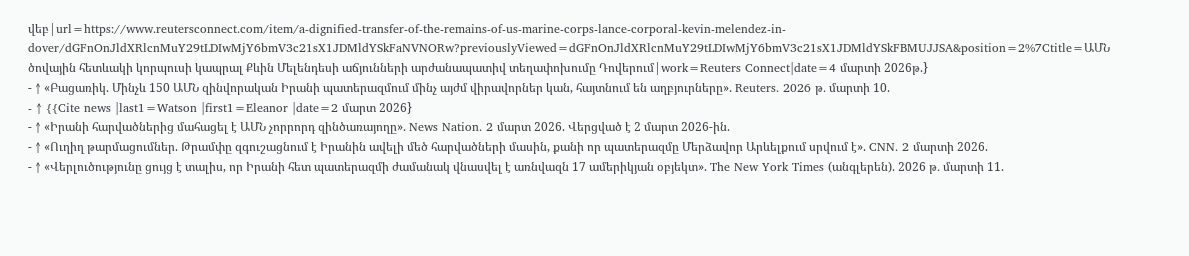վեբ|url=https://www.reutersconnect.com/item/a-dignified-transfer-of-the-remains-of-us-marine-corps-lance-corporal-kevin-melendez-in-dover/dGFnOnJldXRlcnMuY29tLDIwMjY6bmV3c21sX1JDMldYSkFaNVNORw?previouslyViewed=dGFnOnJldXRlcnMuY29tLDIwMjY6bmV3c21sX1JDMldYSkFBMUJJSA&position=2%7Ctitle=ԱՄՆ ծովային հետևակի կորպուսի կապրալ Քևին Մելենդեսի աճյունների արժանապատիվ տեղափոխումը Դովերում|work=Reuters Connect|date=4 մարտի 2026թ.}
- ↑ «Բացառիկ. Մինչև 150 ԱՄՆ զինվորական Իրանի պատերազմում մինչ այժմ վիրավորներ կան, հայտնում են աղբյուրները». Reuters. 2026 թ․ մարտի 10.
- ↑ {{Cite news |last1=Watson |first1=Eleanor |date=2 մարտ 2026}
- ↑ «Իրանի հարվածներից մահացել է ԱՄՆ չորրորդ զինծառայողը». News Nation. 2 մարտ 2026. Վերցված է 2 մարտ 2026-ին.
- ↑ «Ուղիղ թարմացումներ. Թրամփը զգուշացնում է Իրանին ավելի մեծ հարվածների մասին, քանի որ պատերազմը Մերձավոր Արևելքում սրվում է». CNN. 2 մարտի 2026.
- ↑ «Վերլուծությունը ցույց է տալիս, որ Իրանի հետ պատերազմի ժամանակ վնասվել է առնվազն 17 ամերիկյան օբյեկտ». The New York Times (անգլերեն). 2026 թ․ մարտի 11.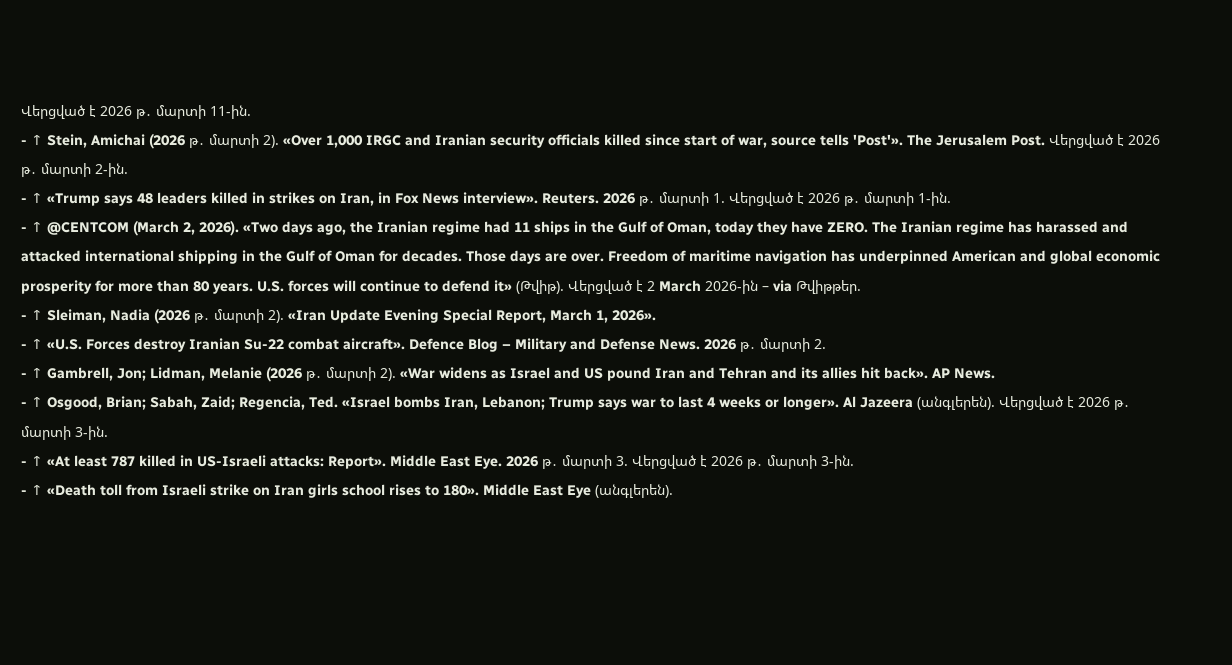Վերցված է 2026 թ․ մարտի 11-ին.
- ↑ Stein, Amichai (2026 թ․ մարտի 2). «Over 1,000 IRGC and Iranian security officials killed since start of war, source tells 'Post'». The Jerusalem Post. Վերցված է 2026 թ․ մարտի 2-ին.
- ↑ «Trump says 48 leaders killed in strikes on Iran, in Fox News interview». Reuters. 2026 թ․ մարտի 1. Վերցված է 2026 թ․ մարտի 1-ին.
- ↑ @CENTCOM (March 2, 2026). «Two days ago, the Iranian regime had 11 ships in the Gulf of Oman, today they have ZERO. The Iranian regime has harassed and attacked international shipping in the Gulf of Oman for decades. Those days are over. Freedom of maritime navigation has underpinned American and global economic prosperity for more than 80 years. U.S. forces will continue to defend it» (Թվիթ). Վերցված է 2 March 2026-ին – via Թվիթթեր.
- ↑ Sleiman, Nadia (2026 թ․ մարտի 2). «Iran Update Evening Special Report, March 1, 2026».
- ↑ «U.S. Forces destroy Iranian Su-22 combat aircraft». Defence Blog – Military and Defense News. 2026 թ․ մարտի 2.
- ↑ Gambrell, Jon; Lidman, Melanie (2026 թ․ մարտի 2). «War widens as Israel and US pound Iran and Tehran and its allies hit back». AP News.
- ↑ Osgood, Brian; Sabah, Zaid; Regencia, Ted. «Israel bombs Iran, Lebanon; Trump says war to last 4 weeks or longer». Al Jazeera (անգլերեն). Վերցված է 2026 թ․ մարտի 3-ին.
- ↑ «At least 787 killed in US-Israeli attacks: Report». Middle East Eye. 2026 թ․ մարտի 3. Վերցված է 2026 թ․ մարտի 3-ին.
- ↑ «Death toll from Israeli strike on Iran girls school rises to 180». Middle East Eye (անգլերեն).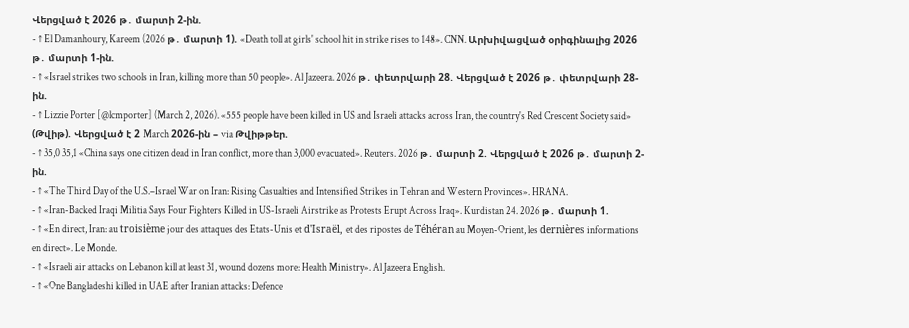Վերցված է 2026 թ․ մարտի 2-ին.
- ↑ El Damanhoury, Kareem (2026 թ․ մարտի 1). «Death toll at girls' school hit in strike rises to 148». CNN. Արխիվացված օրիգինալից 2026 թ․ մարտի 1-ին.
- ↑ «Israel strikes two schools in Iran, killing more than 50 people». Al Jazeera. 2026 թ․ փետրվարի 28. Վերցված է 2026 թ․ փետրվարի 28-ին.
- ↑ Lizzie Porter [@lcmporter] (March 2, 2026). «555 people have been killed in US and Israeli attacks across Iran, the country's Red Crescent Society said» (Թվիթ). Վերցված է 2 March 2026-ին – via Թվիթթեր.
- ↑ 35,0 35,1 «China says one citizen dead in Iran conflict, more than 3,000 evacuated». Reuters. 2026 թ․ մարտի 2. Վերցված է 2026 թ․ մարտի 2-ին.
- ↑ «The Third Day of the U.S.–Israel War on Iran: Rising Casualties and Intensified Strikes in Tehran and Western Provinces». HRANA.
- ↑ «Iran-Backed Iraqi Militia Says Four Fighters Killed in US-Israeli Airstrike as Protests Erupt Across Iraq». Kurdistan 24. 2026 թ․ մարտի 1.
- ↑ «En direct, Iran: au troisième jour des attaques des Etats-Unis et d'Israël, et des ripostes de Téhéran au Moyen-Orient, les dernières informations en direct». Le Monde.
- ↑ «Israeli air attacks on Lebanon kill at least 31, wound dozens more: Health Ministry». Al Jazeera English.
- ↑ «One Bangladeshi killed in UAE after Iranian attacks: Defence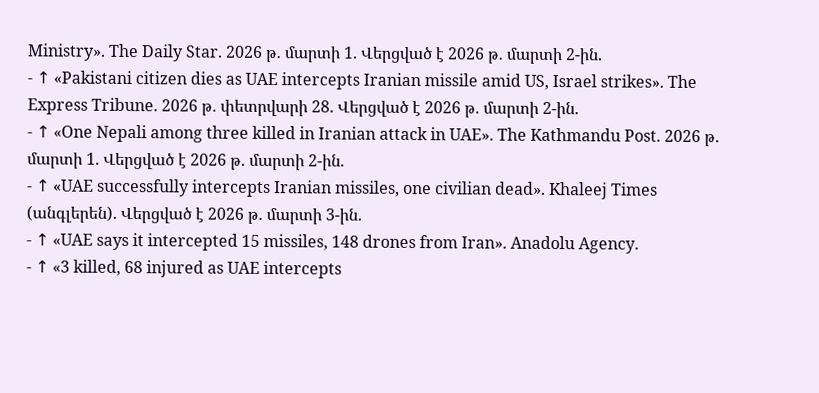Ministry». The Daily Star. 2026 թ․ մարտի 1. Վերցված է 2026 թ․ մարտի 2-ին.
- ↑ «Pakistani citizen dies as UAE intercepts Iranian missile amid US, Israel strikes». The Express Tribune. 2026 թ․ փետրվարի 28. Վերցված է 2026 թ․ մարտի 2-ին.
- ↑ «One Nepali among three killed in Iranian attack in UAE». The Kathmandu Post. 2026 թ․ մարտի 1. Վերցված է 2026 թ․ մարտի 2-ին.
- ↑ «UAE successfully intercepts Iranian missiles, one civilian dead». Khaleej Times (անգլերեն). Վերցված է 2026 թ․ մարտի 3-ին.
- ↑ «UAE says it intercepted 15 missiles, 148 drones from Iran». Anadolu Agency.
- ↑ «3 killed, 68 injured as UAE intercepts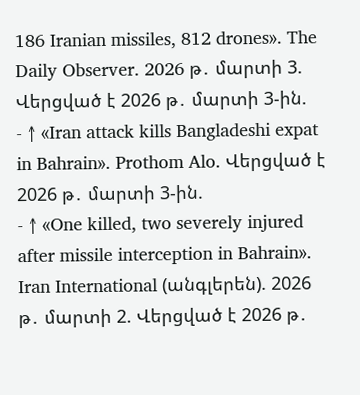186 Iranian missiles, 812 drones». The Daily Observer. 2026 թ․ մարտի 3. Վերցված է 2026 թ․ մարտի 3-ին.
- ↑ «Iran attack kills Bangladeshi expat in Bahrain». Prothom Alo. Վերցված է 2026 թ․ մարտի 3-ին.
- ↑ «One killed, two severely injured after missile interception in Bahrain». Iran International (անգլերեն). 2026 թ․ մարտի 2. Վերցված է 2026 թ․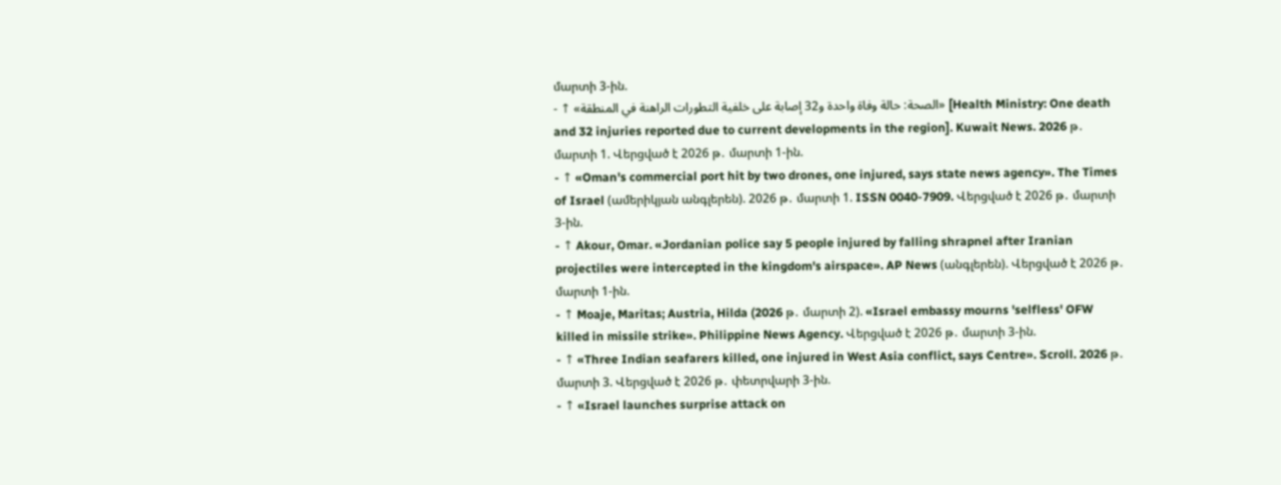մարտի 3-ին.
- ↑ «الصحة: حالة وفاة واحدة و32 إصابة على خلفية التطورات الراهنة في المنطقة» [Health Ministry: One death and 32 injuries reported due to current developments in the region]. Kuwait News. 2026 թ․ մարտի 1. Վերցված է 2026 թ․ մարտի 1-ին.
- ↑ «Oman's commercial port hit by two drones, one injured, says state news agency». The Times of Israel (ամերիկյան անգլերեն). 2026 թ․ մարտի 1. ISSN 0040-7909. Վերցված է 2026 թ․ մարտի 3-ին.
- ↑ Akour, Omar. «Jordanian police say 5 people injured by falling shrapnel after Iranian projectiles were intercepted in the kingdom's airspace». AP News (անգլերեն). Վերցված է 2026 թ․ մարտի 1-ին.
- ↑ Moaje, Maritas; Austria, Hilda (2026 թ․ մարտի 2). «Israel embassy mourns 'selfless' OFW killed in missile strike». Philippine News Agency. Վերցված է 2026 թ․ մարտի 3-ին.
- ↑ «Three Indian seafarers killed, one injured in West Asia conflict, says Centre». Scroll. 2026 թ․ մարտի 3. Վերցված է 2026 թ․ փետրվարի 3-ին.
- ↑ «Israel launches surprise attack on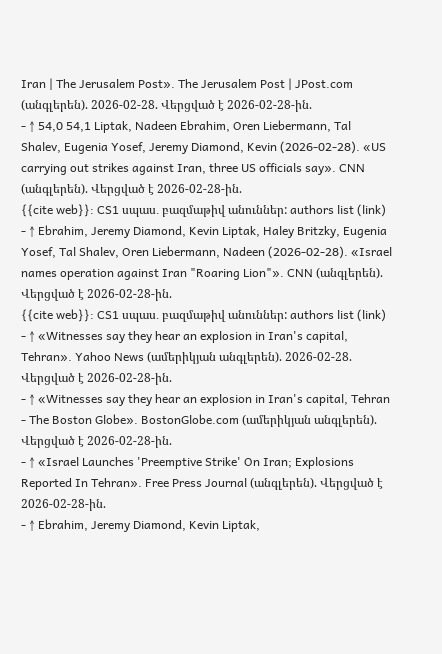Iran | The Jerusalem Post». The Jerusalem Post | JPost.com (անգլերեն). 2026-02-28. Վերցված է 2026-02-28-ին.
- ↑ 54,0 54,1 Liptak, Nadeen Ebrahim, Oren Liebermann, Tal Shalev, Eugenia Yosef, Jeremy Diamond, Kevin (2026-02-28). «US carrying out strikes against Iran, three US officials say». CNN (անգլերեն). Վերցված է 2026-02-28-ին.
{{cite web}}: CS1 սպաս․ բազմաթիվ անուններ: authors list (link) - ↑ Ebrahim, Jeremy Diamond, Kevin Liptak, Haley Britzky, Eugenia Yosef, Tal Shalev, Oren Liebermann, Nadeen (2026-02-28). «Israel names operation against Iran "Roaring Lion"». CNN (անգլերեն). Վերցված է 2026-02-28-ին.
{{cite web}}: CS1 սպաս․ բազմաթիվ անուններ: authors list (link) - ↑ «Witnesses say they hear an explosion in Iran's capital, Tehran». Yahoo News (ամերիկյան անգլերեն). 2026-02-28. Վերցված է 2026-02-28-ին.
- ↑ «Witnesses say they hear an explosion in Iran's capital, Tehran - The Boston Globe». BostonGlobe.com (ամերիկյան անգլերեն). Վերցված է 2026-02-28-ին.
- ↑ «Israel Launches 'Preemptive Strike' On Iran; Explosions Reported In Tehran». Free Press Journal (անգլերեն). Վերցված է 2026-02-28-ին.
- ↑ Ebrahim, Jeremy Diamond, Kevin Liptak,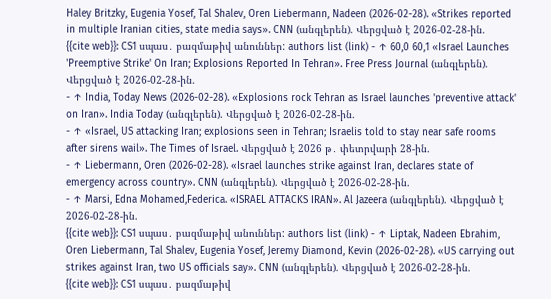Haley Britzky, Eugenia Yosef, Tal Shalev, Oren Liebermann, Nadeen (2026-02-28). «Strikes reported in multiple Iranian cities, state media says». CNN (անգլերեն). Վերցված է 2026-02-28-ին.
{{cite web}}: CS1 սպաս․ բազմաթիվ անուններ: authors list (link) - ↑ 60,0 60,1 «Israel Launches 'Preemptive Strike' On Iran; Explosions Reported In Tehran». Free Press Journal (անգլերեն). Վերցված է 2026-02-28-ին.
- ↑ India, Today News (2026-02-28). «Explosions rock Tehran as Israel launches 'preventive attack' on Iran». India Today (անգլերեն). Վերցված է 2026-02-28-ին.
- ↑ «Israel, US attacking Iran; explosions seen in Tehran; Israelis told to stay near safe rooms after sirens wail». The Times of Israel. Վերցված է 2026 թ․ փետրվարի 28-ին.
- ↑ Liebermann, Oren (2026-02-28). «Israel launches strike against Iran, declares state of emergency across country». CNN (անգլերեն). Վերցված է 2026-02-28-ին.
- ↑ Marsi, Edna Mohamed,Federica. «ISRAEL ATTACKS IRAN». Al Jazeera (անգլերեն). Վերցված է 2026-02-28-ին.
{{cite web}}: CS1 սպաս․ բազմաթիվ անուններ: authors list (link) - ↑ Liptak, Nadeen Ebrahim, Oren Liebermann, Tal Shalev, Eugenia Yosef, Jeremy Diamond, Kevin (2026-02-28). «US carrying out strikes against Iran, two US officials say». CNN (անգլերեն). Վերցված է 2026-02-28-ին.
{{cite web}}: CS1 սպաս․ բազմաթիվ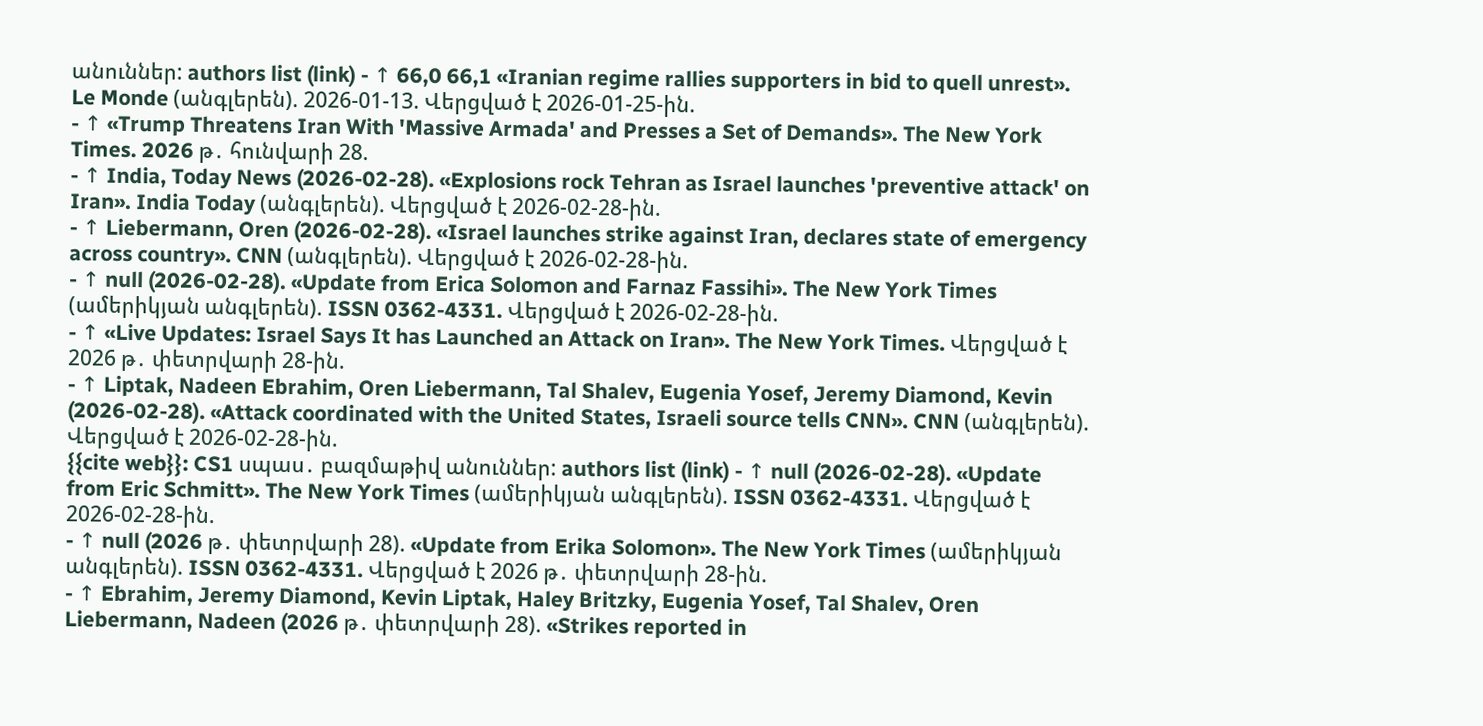անուններ: authors list (link) - ↑ 66,0 66,1 «Iranian regime rallies supporters in bid to quell unrest». Le Monde (անգլերեն). 2026-01-13. Վերցված է 2026-01-25-ին.
- ↑ «Trump Threatens Iran With 'Massive Armada' and Presses a Set of Demands». The New York Times. 2026 թ․ հունվարի 28.
- ↑ India, Today News (2026-02-28). «Explosions rock Tehran as Israel launches 'preventive attack' on Iran». India Today (անգլերեն). Վերցված է 2026-02-28-ին.
- ↑ Liebermann, Oren (2026-02-28). «Israel launches strike against Iran, declares state of emergency across country». CNN (անգլերեն). Վերցված է 2026-02-28-ին.
- ↑ null (2026-02-28). «Update from Erica Solomon and Farnaz Fassihi». The New York Times (ամերիկյան անգլերեն). ISSN 0362-4331. Վերցված է 2026-02-28-ին.
- ↑ «Live Updates: Israel Says It has Launched an Attack on Iran». The New York Times. Վերցված է 2026 թ․ փետրվարի 28-ին.
- ↑ Liptak, Nadeen Ebrahim, Oren Liebermann, Tal Shalev, Eugenia Yosef, Jeremy Diamond, Kevin (2026-02-28). «Attack coordinated with the United States, Israeli source tells CNN». CNN (անգլերեն). Վերցված է 2026-02-28-ին.
{{cite web}}: CS1 սպաս․ բազմաթիվ անուններ: authors list (link) - ↑ null (2026-02-28). «Update from Eric Schmitt». The New York Times (ամերիկյան անգլերեն). ISSN 0362-4331. Վերցված է 2026-02-28-ին.
- ↑ null (2026 թ․ փետրվարի 28). «Update from Erika Solomon». The New York Times (ամերիկյան անգլերեն). ISSN 0362-4331. Վերցված է 2026 թ․ փետրվարի 28-ին.
- ↑ Ebrahim, Jeremy Diamond, Kevin Liptak, Haley Britzky, Eugenia Yosef, Tal Shalev, Oren Liebermann, Nadeen (2026 թ․ փետրվարի 28). «Strikes reported in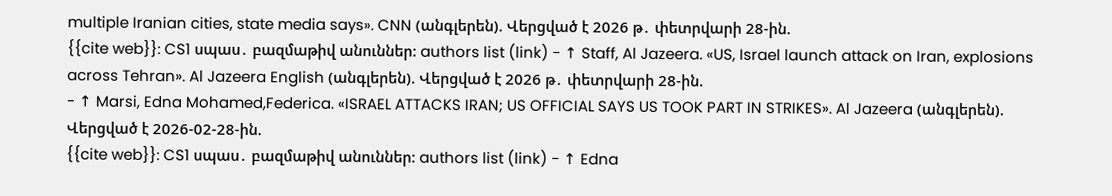multiple Iranian cities, state media says». CNN (անգլերեն). Վերցված է 2026 թ․ փետրվարի 28-ին.
{{cite web}}: CS1 սպաս․ բազմաթիվ անուններ: authors list (link) - ↑ Staff, Al Jazeera. «US, Israel launch attack on Iran, explosions across Tehran». Al Jazeera English (անգլերեն). Վերցված է 2026 թ․ փետրվարի 28-ին.
- ↑ Marsi, Edna Mohamed,Federica. «ISRAEL ATTACKS IRAN; US OFFICIAL SAYS US TOOK PART IN STRIKES». Al Jazeera (անգլերեն). Վերցված է 2026-02-28-ին.
{{cite web}}: CS1 սպաս․ բազմաթիվ անուններ: authors list (link) - ↑ Edna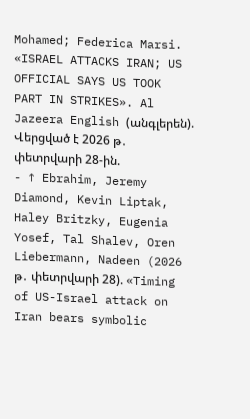Mohamed; Federica Marsi. «ISRAEL ATTACKS IRAN; US OFFICIAL SAYS US TOOK PART IN STRIKES». Al Jazeera English (անգլերեն). Վերցված է 2026 թ․ փետրվարի 28-ին.
- ↑ Ebrahim, Jeremy Diamond, Kevin Liptak, Haley Britzky, Eugenia Yosef, Tal Shalev, Oren Liebermann, Nadeen (2026 թ․ փետրվարի 28). «Timing of US-Israel attack on Iran bears symbolic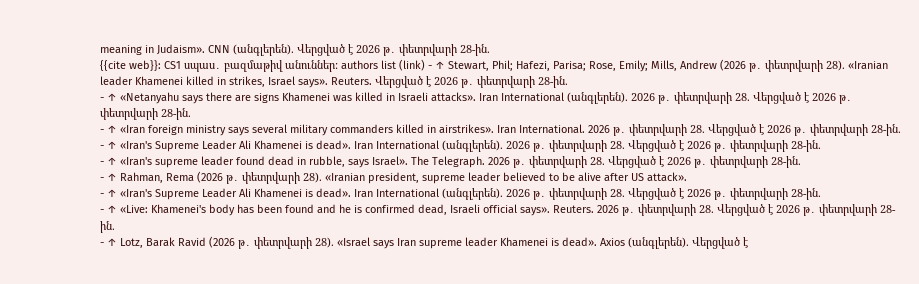meaning in Judaism». CNN (անգլերեն). Վերցված է 2026 թ․ փետրվարի 28-ին.
{{cite web}}: CS1 սպաս․ բազմաթիվ անուններ: authors list (link) - ↑ Stewart, Phil; Hafezi, Parisa; Rose, Emily; Mills, Andrew (2026 թ․ փետրվարի 28). «Iranian leader Khamenei killed in strikes, Israel says». Reuters. Վերցված է 2026 թ․ փետրվարի 28-ին.
- ↑ «Netanyahu says there are signs Khamenei was killed in Israeli attacks». Iran International (անգլերեն). 2026 թ․ փետրվարի 28. Վերցված է 2026 թ․ փետրվարի 28-ին.
- ↑ «Iran foreign ministry says several military commanders killed in airstrikes». Iran International. 2026 թ․ փետրվարի 28. Վերցված է 2026 թ․ փետրվարի 28-ին.
- ↑ «Iran's Supreme Leader Ali Khamenei is dead». Iran International (անգլերեն). 2026 թ․ փետրվարի 28. Վերցված է 2026 թ․ փետրվարի 28-ին.
- ↑ «Iran's supreme leader found dead in rubble, says Israel». The Telegraph. 2026 թ․ փետրվարի 28. Վերցված է 2026 թ․ փետրվարի 28-ին.
- ↑ Rahman, Rema (2026 թ․ փետրվարի 28). «Iranian president, supreme leader believed to be alive after US attack».
- ↑ «Iran's Supreme Leader Ali Khamenei is dead». Iran International (անգլերեն). 2026 թ․ փետրվարի 28. Վերցված է 2026 թ․ փետրվարի 28-ին.
- ↑ «Live: Khamenei's body has been found and he is confirmed dead, Israeli official says». Reuters. 2026 թ․ փետրվարի 28. Վերցված է 2026 թ․ փետրվարի 28-ին.
- ↑ Lotz, Barak Ravid (2026 թ․ փետրվարի 28). «Israel says Iran supreme leader Khamenei is dead». Axios (անգլերեն). Վերցված է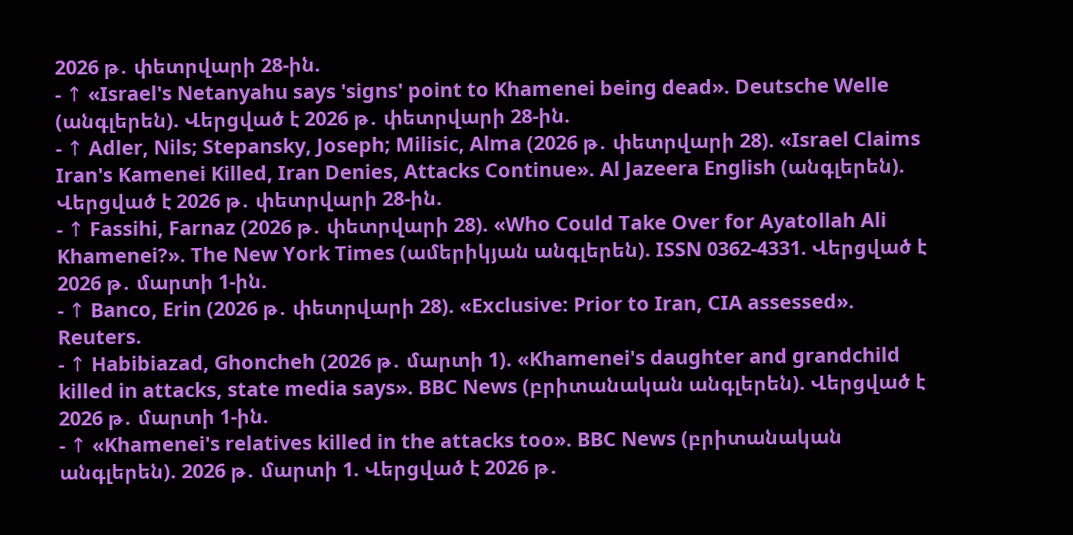2026 թ․ փետրվարի 28-ին.
- ↑ «Israel's Netanyahu says 'signs' point to Khamenei being dead». Deutsche Welle (անգլերեն). Վերցված է 2026 թ․ փետրվարի 28-ին.
- ↑ Adler, Nils; Stepansky, Joseph; Milisic, Alma (2026 թ․ փետրվարի 28). «Israel Claims Iran's Kamenei Killed, Iran Denies, Attacks Continue». Al Jazeera English (անգլերեն). Վերցված է 2026 թ․ փետրվարի 28-ին.
- ↑ Fassihi, Farnaz (2026 թ․ փետրվարի 28). «Who Could Take Over for Ayatollah Ali Khamenei?». The New York Times (ամերիկյան անգլերեն). ISSN 0362-4331. Վերցված է 2026 թ․ մարտի 1-ին.
- ↑ Banco, Erin (2026 թ․ փետրվարի 28). «Exclusive: Prior to Iran, CIA assessed». Reuters.
- ↑ Habibiazad, Ghoncheh (2026 թ․ մարտի 1). «Khamenei's daughter and grandchild killed in attacks, state media says». BBC News (բրիտանական անգլերեն). Վերցված է 2026 թ․ մարտի 1-ին.
- ↑ «Khamenei's relatives killed in the attacks too». BBC News (բրիտանական անգլերեն). 2026 թ․ մարտի 1. Վերցված է 2026 թ․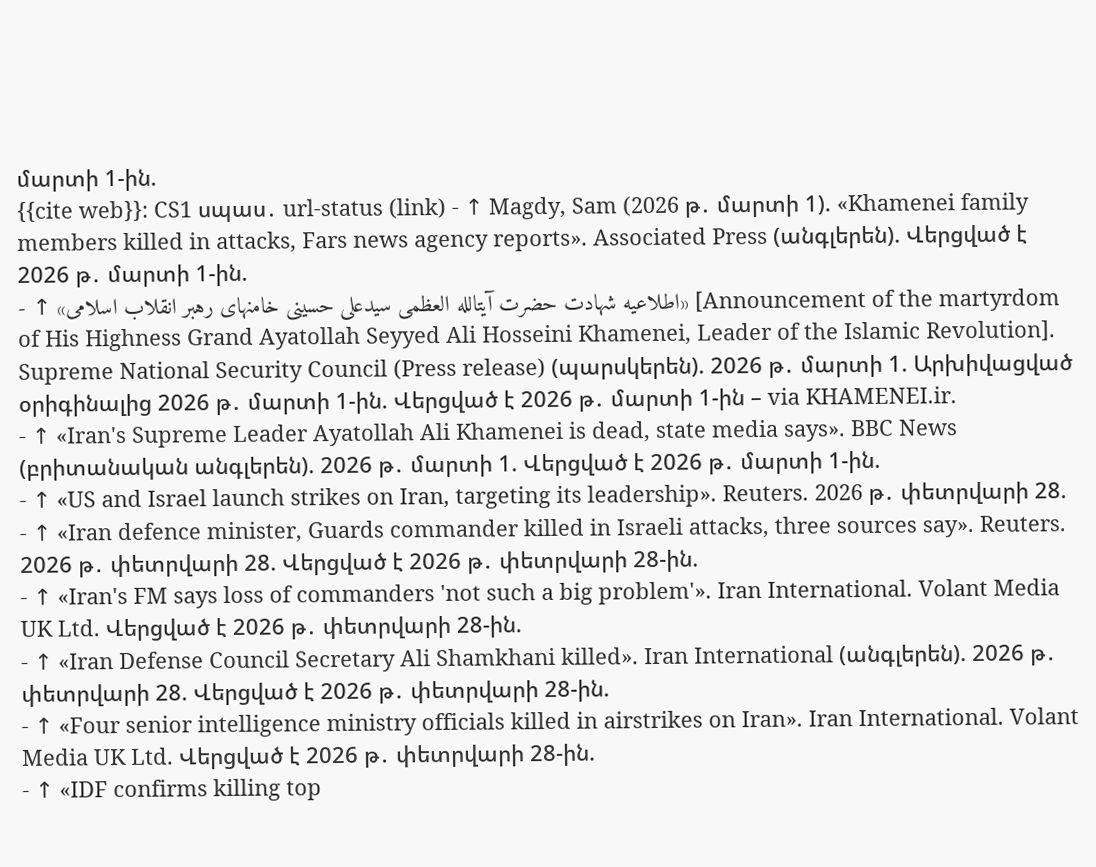մարտի 1-ին.
{{cite web}}: CS1 սպաս․ url-status (link) - ↑ Magdy, Sam (2026 թ․ մարտի 1). «Khamenei family members killed in attacks, Fars news agency reports». Associated Press (անգլերեն). Վերցված է 2026 թ․ մարտի 1-ին.
- ↑ «اطلاعیه شهادت حضرت آیتالله العظمی سیدعلی حسینی خامنهای رهبر انقلاب اسلامی» [Announcement of the martyrdom of His Highness Grand Ayatollah Seyyed Ali Hosseini Khamenei, Leader of the Islamic Revolution]. Supreme National Security Council (Press release) (պարսկերեն). 2026 թ․ մարտի 1. Արխիվացված օրիգինալից 2026 թ․ մարտի 1-ին. Վերցված է 2026 թ․ մարտի 1-ին – via KHAMENEI.ir.
- ↑ «Iran's Supreme Leader Ayatollah Ali Khamenei is dead, state media says». BBC News (բրիտանական անգլերեն). 2026 թ․ մարտի 1. Վերցված է 2026 թ․ մարտի 1-ին.
- ↑ «US and Israel launch strikes on Iran, targeting its leadership». Reuters. 2026 թ․ փետրվարի 28.
- ↑ «Iran defence minister, Guards commander killed in Israeli attacks, three sources say». Reuters. 2026 թ․ փետրվարի 28. Վերցված է 2026 թ․ փետրվարի 28-ին.
- ↑ «Iran's FM says loss of commanders 'not such a big problem'». Iran International. Volant Media UK Ltd. Վերցված է 2026 թ․ փետրվարի 28-ին.
- ↑ «Iran Defense Council Secretary Ali Shamkhani killed». Iran International (անգլերեն). 2026 թ․ փետրվարի 28. Վերցված է 2026 թ․ փետրվարի 28-ին.
- ↑ «Four senior intelligence ministry officials killed in airstrikes on Iran». Iran International. Volant Media UK Ltd. Վերցված է 2026 թ․ փետրվարի 28-ին.
- ↑ «IDF confirms killing top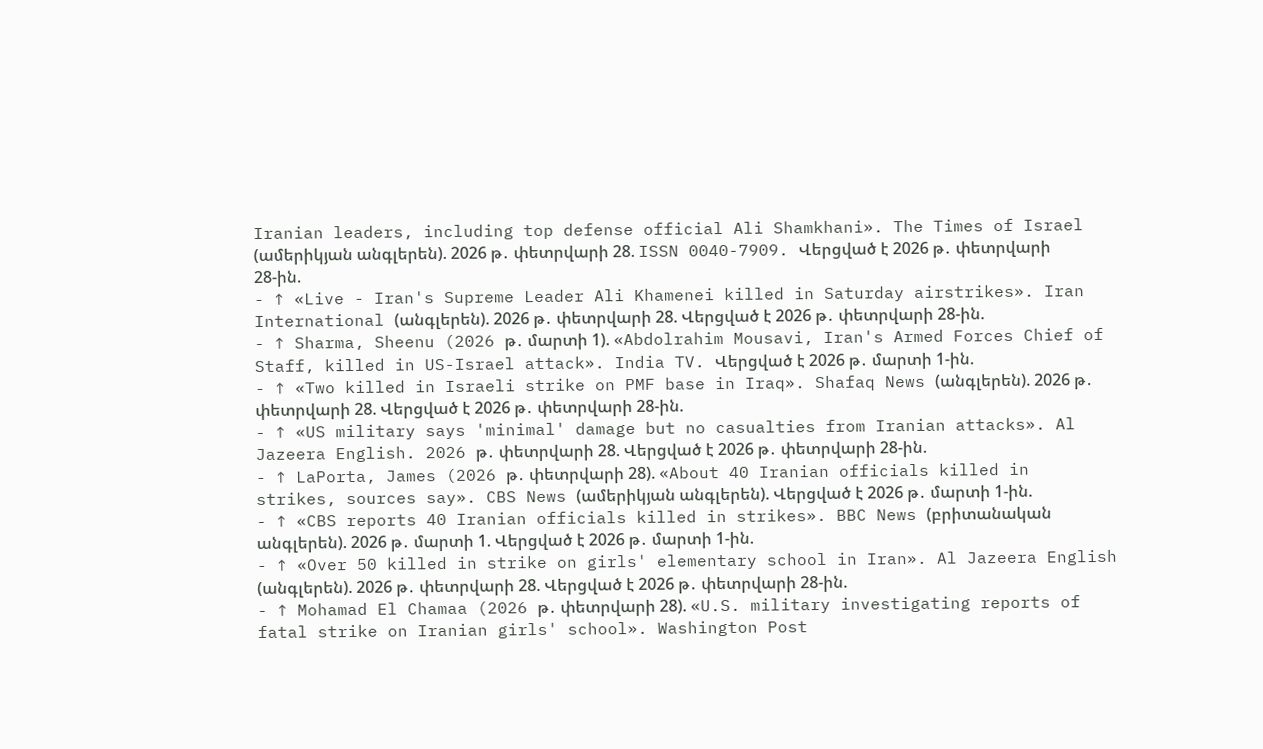Iranian leaders, including top defense official Ali Shamkhani». The Times of Israel (ամերիկյան անգլերեն). 2026 թ․ փետրվարի 28. ISSN 0040-7909. Վերցված է 2026 թ․ փետրվարի 28-ին.
- ↑ «Live - Iran's Supreme Leader Ali Khamenei killed in Saturday airstrikes». Iran International (անգլերեն). 2026 թ․ փետրվարի 28. Վերցված է 2026 թ․ փետրվարի 28-ին.
- ↑ Sharma, Sheenu (2026 թ․ մարտի 1). «Abdolrahim Mousavi, Iran's Armed Forces Chief of Staff, killed in US-Israel attack». India TV. Վերցված է 2026 թ․ մարտի 1-ին.
- ↑ «Two killed in Israeli strike on PMF base in Iraq». Shafaq News (անգլերեն). 2026 թ․ փետրվարի 28. Վերցված է 2026 թ․ փետրվարի 28-ին.
- ↑ «US military says 'minimal' damage but no casualties from Iranian attacks». Al Jazeera English. 2026 թ․ փետրվարի 28. Վերցված է 2026 թ․ փետրվարի 28-ին.
- ↑ LaPorta, James (2026 թ․ փետրվարի 28). «About 40 Iranian officials killed in strikes, sources say». CBS News (ամերիկյան անգլերեն). Վերցված է 2026 թ․ մարտի 1-ին.
- ↑ «CBS reports 40 Iranian officials killed in strikes». BBC News (բրիտանական անգլերեն). 2026 թ․ մարտի 1. Վերցված է 2026 թ․ մարտի 1-ին.
- ↑ «Over 50 killed in strike on girls' elementary school in Iran». Al Jazeera English (անգլերեն). 2026 թ․ փետրվարի 28. Վերցված է 2026 թ․ փետրվարի 28-ին.
- ↑ Mohamad El Chamaa (2026 թ․ փետրվարի 28). «U.S. military investigating reports of fatal strike on Iranian girls' school». Washington Post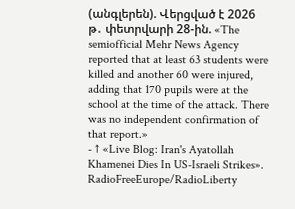(անգլերեն). Վերցված է 2026 թ․ փետրվարի 28-ին. «The semiofficial Mehr News Agency reported that at least 63 students were killed and another 60 were injured, adding that 170 pupils were at the school at the time of the attack. There was no independent confirmation of that report.»
- ↑ «Live Blog: Iran's Ayatollah Khamenei Dies In US-Israeli Strikes». RadioFreeEurope/RadioLiberty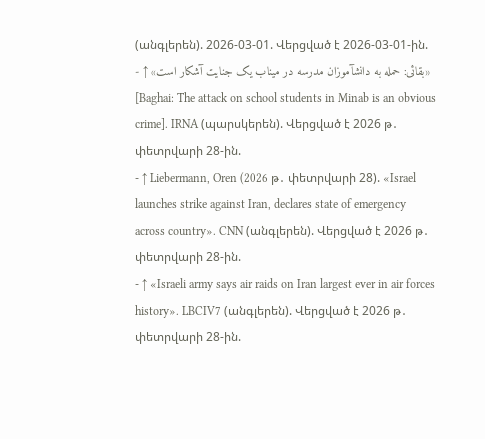(անգլերեն). 2026-03-01. Վերցված է 2026-03-01-ին.
- ↑ «بقائی: حمله به دانشآموزان مدرسه در میناب یک جنایت آشکار است» [Baghai: The attack on school students in Minab is an obvious crime]. IRNA (պարսկերեն). Վերցված է 2026 թ․ փետրվարի 28-ին.
- ↑ Liebermann, Oren (2026 թ․ փետրվարի 28). «Israel launches strike against Iran, declares state of emergency across country». CNN (անգլերեն). Վերցված է 2026 թ․ փետրվարի 28-ին.
- ↑ «Israeli army says air raids on Iran largest ever in air forces history». LBCIV7 (անգլերեն). Վերցված է 2026 թ․ փետրվարի 28-ին.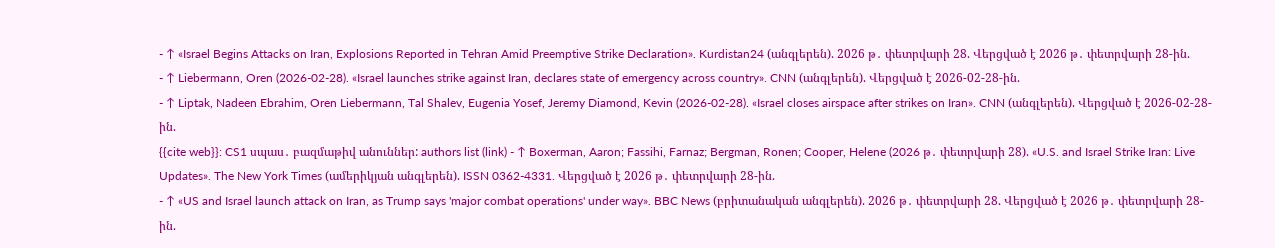- ↑ «Israel Begins Attacks on Iran, Explosions Reported in Tehran Amid Preemptive Strike Declaration». Kurdistan24 (անգլերեն). 2026 թ․ փետրվարի 28. Վերցված է 2026 թ․ փետրվարի 28-ին.
- ↑ Liebermann, Oren (2026-02-28). «Israel launches strike against Iran, declares state of emergency across country». CNN (անգլերեն). Վերցված է 2026-02-28-ին.
- ↑ Liptak, Nadeen Ebrahim, Oren Liebermann, Tal Shalev, Eugenia Yosef, Jeremy Diamond, Kevin (2026-02-28). «Israel closes airspace after strikes on Iran». CNN (անգլերեն). Վերցված է 2026-02-28-ին.
{{cite web}}: CS1 սպաս․ բազմաթիվ անուններ: authors list (link) - ↑ Boxerman, Aaron; Fassihi, Farnaz; Bergman, Ronen; Cooper, Helene (2026 թ․ փետրվարի 28). «U.S. and Israel Strike Iran: Live Updates». The New York Times (ամերիկյան անգլերեն). ISSN 0362-4331. Վերցված է 2026 թ․ փետրվարի 28-ին.
- ↑ «US and Israel launch attack on Iran, as Trump says 'major combat operations' under way». BBC News (բրիտանական անգլերեն). 2026 թ․ փետրվարի 28. Վերցված է 2026 թ․ փետրվարի 28-ին.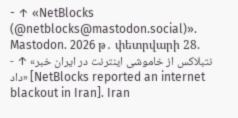- ↑ «NetBlocks (@netblocks@mastodon.social)». Mastodon. 2026 թ․ փետրվարի 28.
- ↑ «نتبلاکس از خاموشی اینترنت در ایران خبر داد» [NetBlocks reported an internet blackout in Iran]. Iran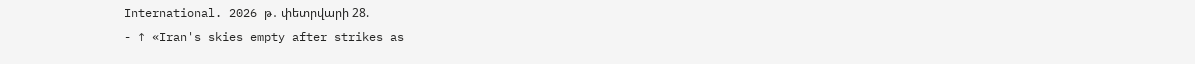International. 2026 թ․ փետրվարի 28.
- ↑ «Iran's skies empty after strikes as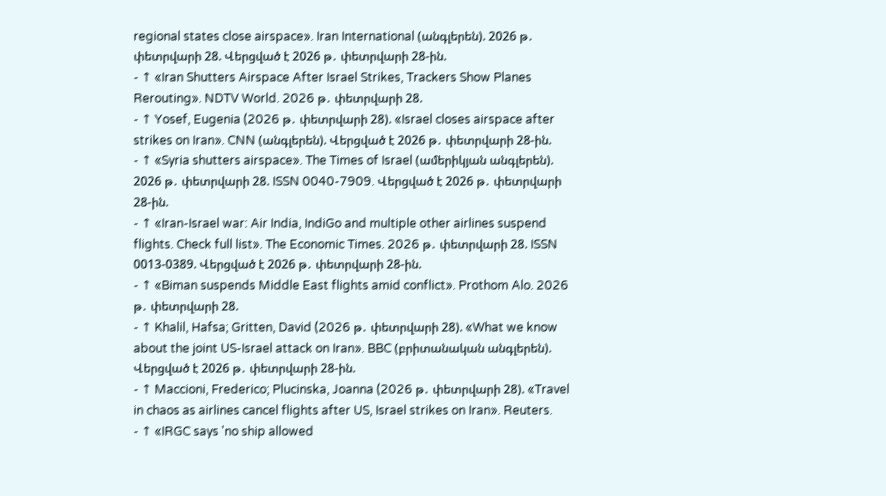regional states close airspace». Iran International (անգլերեն). 2026 թ․ փետրվարի 28. Վերցված է 2026 թ․ փետրվարի 28-ին.
- ↑ «Iran Shutters Airspace After Israel Strikes, Trackers Show Planes Rerouting». NDTV World. 2026 թ․ փետրվարի 28.
- ↑ Yosef, Eugenia (2026 թ․ փետրվարի 28). «Israel closes airspace after strikes on Iran». CNN (անգլերեն). Վերցված է 2026 թ․ փետրվարի 28-ին.
- ↑ «Syria shutters airspace». The Times of Israel (ամերիկյան անգլերեն). 2026 թ․ փետրվարի 28. ISSN 0040-7909. Վերցված է 2026 թ․ փետրվարի 28-ին.
- ↑ «Iran-Israel war: Air India, IndiGo and multiple other airlines suspend flights. Check full list». The Economic Times. 2026 թ․ փետրվարի 28. ISSN 0013-0389. Վերցված է 2026 թ․ փետրվարի 28-ին.
- ↑ «Biman suspends Middle East flights amid conflict». Prothom Alo. 2026 թ․ փետրվարի 28.
- ↑ Khalil, Hafsa; Gritten, David (2026 թ․ փետրվարի 28). «What we know about the joint US-Israel attack on Iran». BBC (բրիտանական անգլերեն). Վերցված է 2026 թ․ փետրվարի 28-ին.
- ↑ Maccioni, Frederico; Plucinska, Joanna (2026 թ․ փետրվարի 28). «Travel in chaos as airlines cancel flights after US, Israel strikes on Iran». Reuters.
- ↑ «IRGC says 'no ship allowed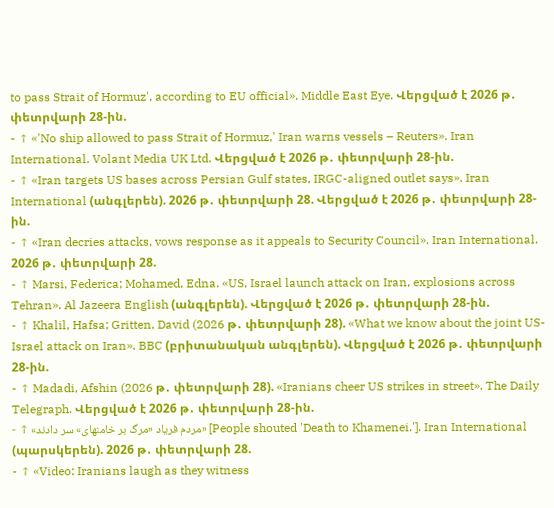to pass Strait of Hormuz', according to EU official». Middle East Eye. Վերցված է 2026 թ․ փետրվարի 28-ին.
- ↑ «'No ship allowed to pass Strait of Hormuz,' Iran warns vessels – Reuters». Iran International. Volant Media UK Ltd. Վերցված է 2026 թ․ փետրվարի 28-ին.
- ↑ «Iran targets US bases across Persian Gulf states, IRGC-aligned outlet says». Iran International (անգլերեն). 2026 թ․ փետրվարի 28. Վերցված է 2026 թ․ փետրվարի 28-ին.
- ↑ «Iran decries attacks, vows response as it appeals to Security Council». Iran International. 2026 թ․ փետրվարի 28.
- ↑ Marsi, Federica; Mohamed, Edna. «US, Israel launch attack on Iran, explosions across Tehran». Al Jazeera English (անգլերեն). Վերցված է 2026 թ․ փետրվարի 28-ին.
- ↑ Khalil, Hafsa; Gritten, David (2026 թ․ փետրվարի 28). «What we know about the joint US-Israel attack on Iran». BBC (բրիտանական անգլերեն). Վերցված է 2026 թ․ փետրվարի 28-ին.
- ↑ Madadi, Afshin (2026 թ․ փետրվարի 28). «Iranians cheer US strikes in street». The Daily Telegraph. Վերցված է 2026 թ․ փետրվարի 28-ին.
- ↑ «مردم فریاد «مرگ بر خامنهای» سر دادند» [People shouted 'Death to Khamenei.']. Iran International (պարսկերեն). 2026 թ․ փետրվարի 28.
- ↑ «Video: Iranians laugh as they witness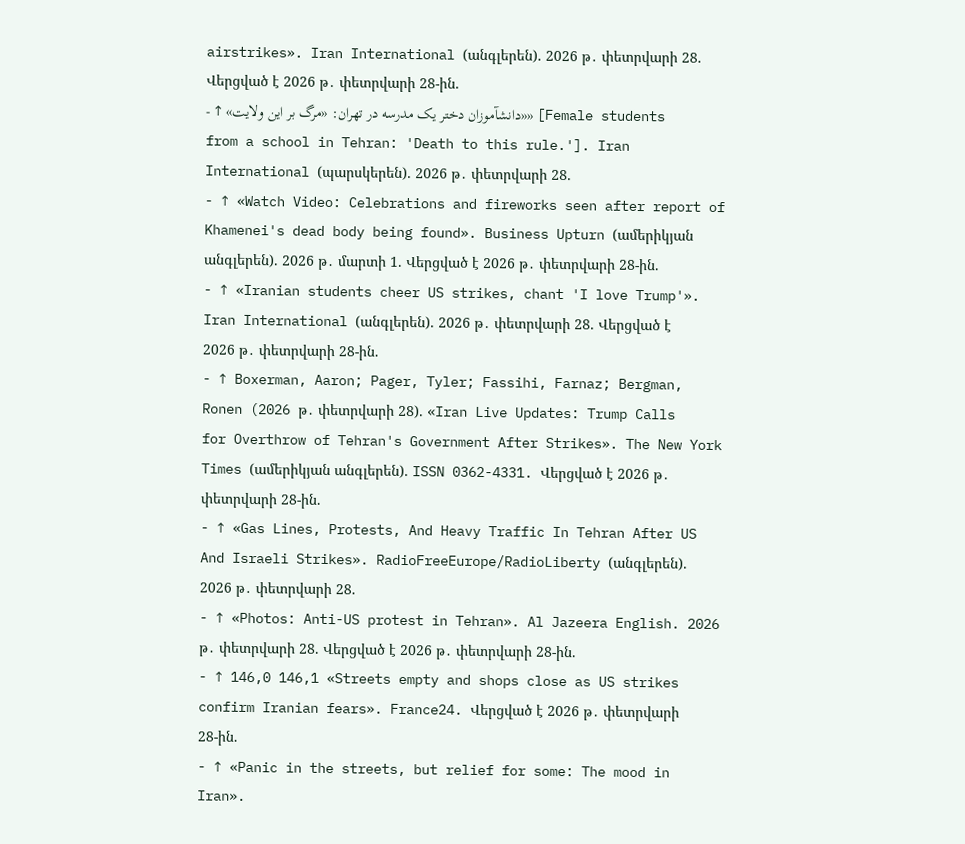airstrikes». Iran International (անգլերեն). 2026 թ․ փետրվարի 28. Վերցված է 2026 թ․ փետրվարի 28-ին.
- ↑ «دانشآموزان دختر یک مدرسه در تهران: «مرگ بر این ولایت»» [Female students from a school in Tehran: 'Death to this rule.']. Iran International (պարսկերեն). 2026 թ․ փետրվարի 28.
- ↑ «Watch Video: Celebrations and fireworks seen after report of Khamenei's dead body being found». Business Upturn (ամերիկյան անգլերեն). 2026 թ․ մարտի 1. Վերցված է 2026 թ․ փետրվարի 28-ին.
- ↑ «Iranian students cheer US strikes, chant 'I love Trump'». Iran International (անգլերեն). 2026 թ․ փետրվարի 28. Վերցված է 2026 թ․ փետրվարի 28-ին.
- ↑ Boxerman, Aaron; Pager, Tyler; Fassihi, Farnaz; Bergman, Ronen (2026 թ․ փետրվարի 28). «Iran Live Updates: Trump Calls for Overthrow of Tehran's Government After Strikes». The New York Times (ամերիկյան անգլերեն). ISSN 0362-4331. Վերցված է 2026 թ․ փետրվարի 28-ին.
- ↑ «Gas Lines, Protests, And Heavy Traffic In Tehran After US And Israeli Strikes». RadioFreeEurope/RadioLiberty (անգլերեն). 2026 թ․ փետրվարի 28.
- ↑ «Photos: Anti-US protest in Tehran». Al Jazeera English. 2026 թ․ փետրվարի 28. Վերցված է 2026 թ․ փետրվարի 28-ին.
- ↑ 146,0 146,1 «Streets empty and shops close as US strikes confirm Iranian fears». France24. Վերցված է 2026 թ․ փետրվարի 28-ին.
- ↑ «Panic in the streets, but relief for some: The mood in Iran».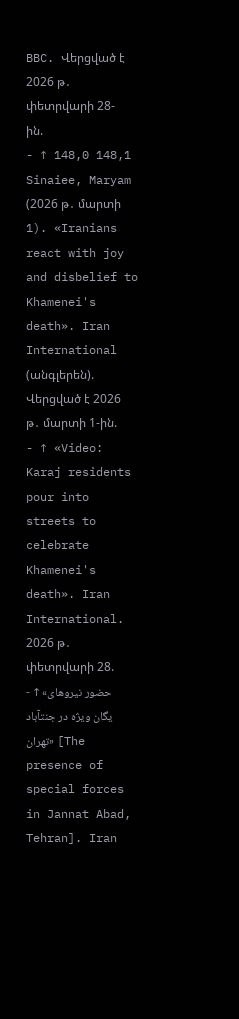BBC. Վերցված է 2026 թ․ փետրվարի 28-ին.
- ↑ 148,0 148,1 Sinaiee, Maryam (2026 թ․ մարտի 1). «Iranians react with joy and disbelief to Khamenei's death». Iran International (անգլերեն). Վերցված է 2026 թ․ մարտի 1-ին.
- ↑ «Video: Karaj residents pour into streets to celebrate Khamenei's death». Iran International. 2026 թ․ փետրվարի 28.
- ↑ «حضور نیروهای یگان ویژه در جنتآباد تهران» [The presence of special forces in Jannat Abad, Tehran]. Iran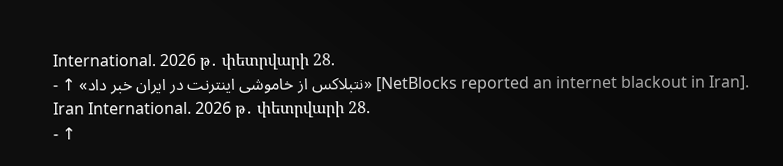International. 2026 թ․ փետրվարի 28.
- ↑ «نتبلاکس از خاموشی اینترنت در ایران خبر داد» [NetBlocks reported an internet blackout in Iran]. Iran International. 2026 թ․ փետրվարի 28.
- ↑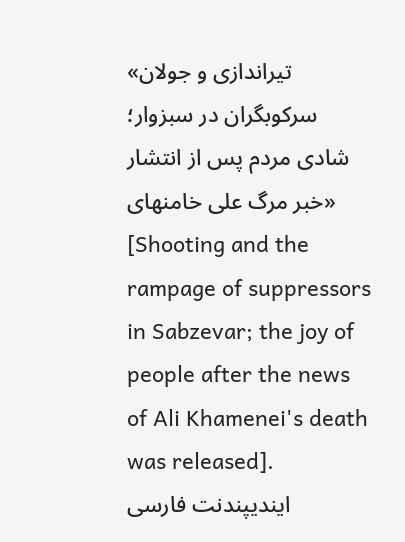«تیراندازی و جولان سرکوبگران در سبزوار؛ شادی مردم پس از انتشار خبر مرگ علی خامنهای» [Shooting and the rampage of suppressors in Sabzevar; the joy of people after the news of Ali Khamenei's death was released]. ایندیپندنت فارسی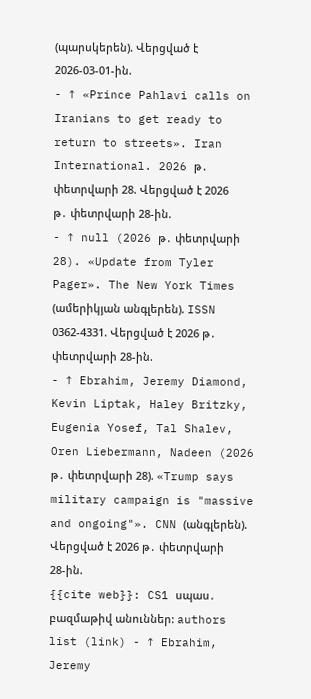(պարսկերեն). Վերցված է 2026-03-01-ին.
- ↑ «Prince Pahlavi calls on Iranians to get ready to return to streets». Iran International. 2026 թ․ փետրվարի 28. Վերցված է 2026 թ․ փետրվարի 28-ին.
- ↑ null (2026 թ․ փետրվարի 28). «Update from Tyler Pager». The New York Times (ամերիկյան անգլերեն). ISSN 0362-4331. Վերցված է 2026 թ․ փետրվարի 28-ին.
- ↑ Ebrahim, Jeremy Diamond, Kevin Liptak, Haley Britzky, Eugenia Yosef, Tal Shalev, Oren Liebermann, Nadeen (2026 թ․ փետրվարի 28). «Trump says military campaign is "massive and ongoing"». CNN (անգլերեն). Վերցված է 2026 թ․ փետրվարի 28-ին.
{{cite web}}: CS1 սպաս․ բազմաթիվ անուններ: authors list (link) - ↑ Ebrahim, Jeremy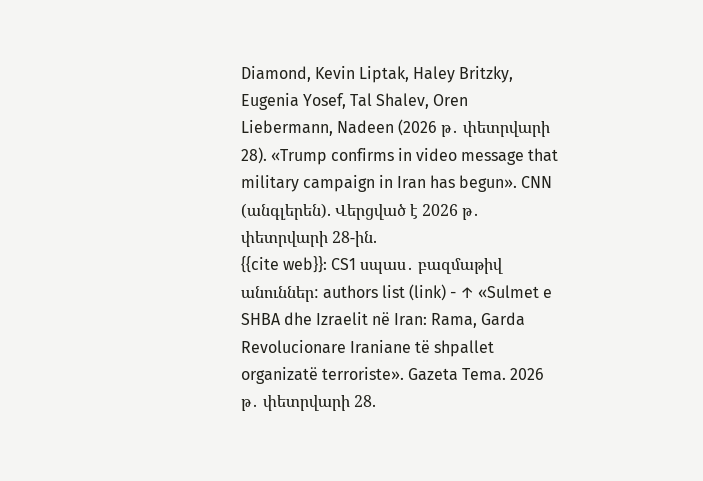Diamond, Kevin Liptak, Haley Britzky, Eugenia Yosef, Tal Shalev, Oren Liebermann, Nadeen (2026 թ․ փետրվարի 28). «Trump confirms in video message that military campaign in Iran has begun». CNN (անգլերեն). Վերցված է 2026 թ․ փետրվարի 28-ին.
{{cite web}}: CS1 սպաս․ բազմաթիվ անուններ: authors list (link) - ↑ «Sulmet e SHBA dhe Izraelit në Iran: Rama, Garda Revolucionare Iraniane të shpallet organizatë terroriste». Gazeta Tema. 2026 թ․ փետրվարի 28.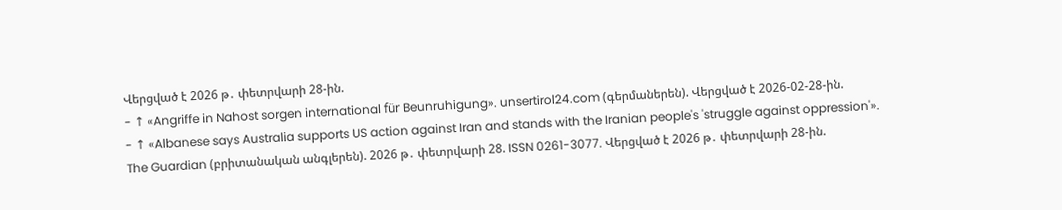Վերցված է 2026 թ․ փետրվարի 28-ին.
- ↑ «Angriffe in Nahost sorgen international für Beunruhigung». unsertirol24.com (գերմաներեն). Վերցված է 2026-02-28-ին.
- ↑ «Albanese says Australia supports US action against Iran and stands with the Iranian people's 'struggle against oppression'». The Guardian (բրիտանական անգլերեն). 2026 թ․ փետրվարի 28. ISSN 0261-3077. Վերցված է 2026 թ․ փետրվարի 28-ին.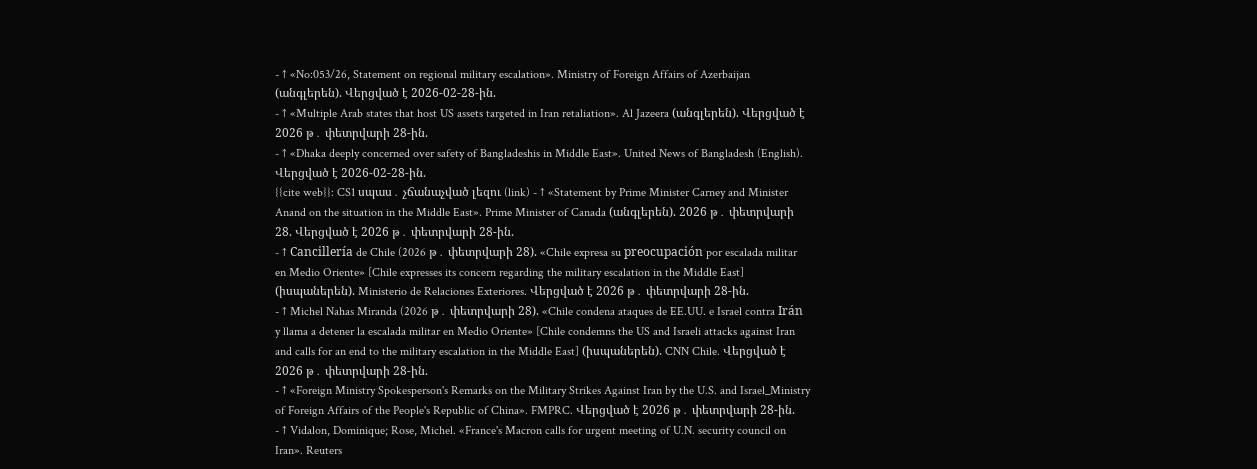- ↑ «No:053/26, Statement on regional military escalation». Ministry of Foreign Affairs of Azerbaijan (անգլերեն). Վերցված է 2026-02-28-ին.
- ↑ «Multiple Arab states that host US assets targeted in Iran retaliation». Al Jazeera (անգլերեն). Վերցված է 2026 թ․ փետրվարի 28-ին.
- ↑ «Dhaka deeply concerned over safety of Bangladeshis in Middle East». United News of Bangladesh (English). Վերցված է 2026-02-28-ին.
{{cite web}}: CS1 սպաս․ չճանաչված լեզու (link) - ↑ «Statement by Prime Minister Carney and Minister Anand on the situation in the Middle East». Prime Minister of Canada (անգլերեն). 2026 թ․ փետրվարի 28. Վերցված է 2026 թ․ փետրվարի 28-ին.
- ↑ Cancillería de Chile (2026 թ․ փետրվարի 28). «Chile expresa su preocupación por escalada militar en Medio Oriente» [Chile expresses its concern regarding the military escalation in the Middle East] (իսպաներեն). Ministerio de Relaciones Exteriores. Վերցված է 2026 թ․ փետրվարի 28-ին.
- ↑ Michel Nahas Miranda (2026 թ․ փետրվարի 28). «Chile condena ataques de EE.UU. e Israel contra Irán y llama a detener la escalada militar en Medio Oriente» [Chile condemns the US and Israeli attacks against Iran and calls for an end to the military escalation in the Middle East] (իսպաներեն). CNN Chile. Վերցված է 2026 թ․ փետրվարի 28-ին.
- ↑ «Foreign Ministry Spokesperson's Remarks on the Military Strikes Against Iran by the U.S. and Israel_Ministry of Foreign Affairs of the People's Republic of China». FMPRC. Վերցված է 2026 թ․ փետրվարի 28-ին.
- ↑ Vidalon, Dominique; Rose, Michel. «France's Macron calls for urgent meeting of U.N. security council on Iran». Reuters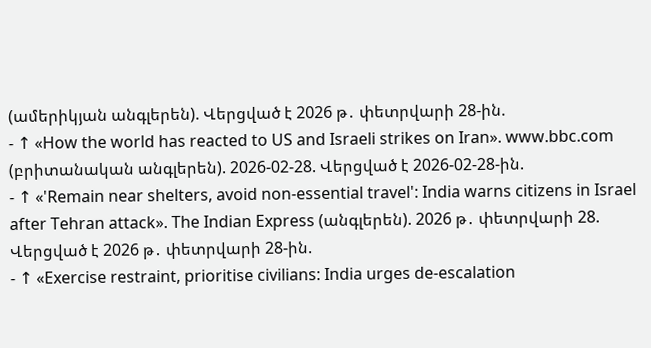(ամերիկյան անգլերեն). Վերցված է 2026 թ․ փետրվարի 28-ին.
- ↑ «How the world has reacted to US and Israeli strikes on Iran». www.bbc.com (բրիտանական անգլերեն). 2026-02-28. Վերցված է 2026-02-28-ին.
- ↑ «'Remain near shelters, avoid non-essential travel': India warns citizens in Israel after Tehran attack». The Indian Express (անգլերեն). 2026 թ․ փետրվարի 28. Վերցված է 2026 թ․ փետրվարի 28-ին.
- ↑ «Exercise restraint, prioritise civilians: India urges de-escalation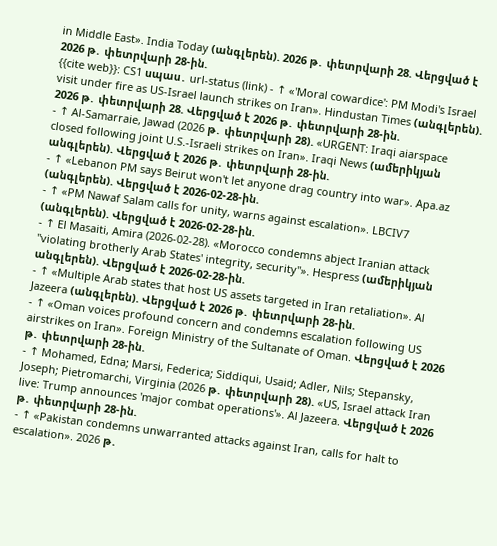in Middle East». India Today (անգլերեն). 2026 թ․ փետրվարի 28. Վերցված է 2026 թ․ փետրվարի 28-ին.
{{cite web}}: CS1 սպաս․ url-status (link) - ↑ «'Moral cowardice': PM Modi's Israel visit under fire as US-Israel launch strikes on Iran». Hindustan Times (անգլերեն). 2026 թ․ փետրվարի 28. Վերցված է 2026 թ․ փետրվարի 28-ին.
- ↑ Al-Samarraie, Jawad (2026 թ․ փետրվարի 28). «URGENT: Iraqi aiarspace closed following joint U.S.-Israeli strikes on Iran». Iraqi News (ամերիկյան անգլերեն). Վերցված է 2026 թ․ փետրվարի 28-ին.
- ↑ «Lebanon PM says Beirut won't let anyone drag country into war». Apa.az (անգլերեն). Վերցված է 2026-02-28-ին.
- ↑ «PM Nawaf Salam calls for unity, warns against escalation». LBCIV7 (անգլերեն). Վերցված է 2026-02-28-ին.
- ↑ El Masaiti, Amira (2026-02-28). «Morocco condemns abject Iranian attack "violating brotherly Arab States' integrity, security"». Hespress (ամերիկյան անգլերեն). Վերցված է 2026-02-28-ին.
- ↑ «Multiple Arab states that host US assets targeted in Iran retaliation». Al Jazeera (անգլերեն). Վերցված է 2026 թ․ փետրվարի 28-ին.
- ↑ «Oman voices profound concern and condemns escalation following US airstrikes on Iran». Foreign Ministry of the Sultanate of Oman. Վերցված է 2026 թ․ փետրվարի 28-ին.
- ↑ Mohamed, Edna; Marsi, Federica; Siddiqui, Usaid; Adler, Nils; Stepansky, Joseph; Pietromarchi, Virginia (2026 թ․ փետրվարի 28). «US, Israel attack Iran live: Trump announces 'major combat operations'». Al Jazeera. Վերցված է 2026 թ․ փետրվարի 28-ին.
- ↑ «Pakistan condemns unwarranted attacks against Iran, calls for halt to escalation». 2026 թ․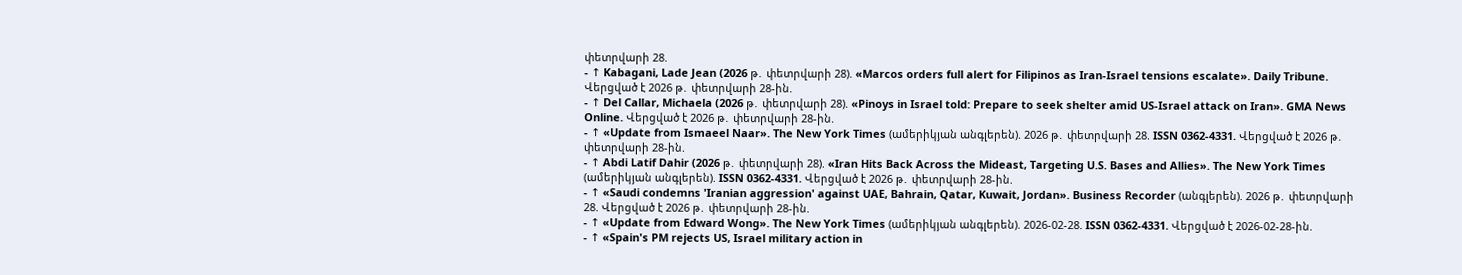փետրվարի 28.
- ↑ Kabagani, Lade Jean (2026 թ․ փետրվարի 28). «Marcos orders full alert for Filipinos as Iran-Israel tensions escalate». Daily Tribune. Վերցված է 2026 թ․ փետրվարի 28-ին.
- ↑ Del Callar, Michaela (2026 թ․ փետրվարի 28). «Pinoys in Israel told: Prepare to seek shelter amid US-Israel attack on Iran». GMA News Online. Վերցված է 2026 թ․ փետրվարի 28-ին.
- ↑ «Update from Ismaeel Naar». The New York Times (ամերիկյան անգլերեն). 2026 թ․ փետրվարի 28. ISSN 0362-4331. Վերցված է 2026 թ․ փետրվարի 28-ին.
- ↑ Abdi Latif Dahir (2026 թ․ փետրվարի 28). «Iran Hits Back Across the Mideast, Targeting U.S. Bases and Allies». The New York Times (ամերիկյան անգլերեն). ISSN 0362-4331. Վերցված է 2026 թ․ փետրվարի 28-ին.
- ↑ «Saudi condemns 'Iranian aggression' against UAE, Bahrain, Qatar, Kuwait, Jordan». Business Recorder (անգլերեն). 2026 թ․ փետրվարի 28. Վերցված է 2026 թ․ փետրվարի 28-ին.
- ↑ «Update from Edward Wong». The New York Times (ամերիկյան անգլերեն). 2026-02-28. ISSN 0362-4331. Վերցված է 2026-02-28-ին.
- ↑ «Spain's PM rejects US, Israel military action in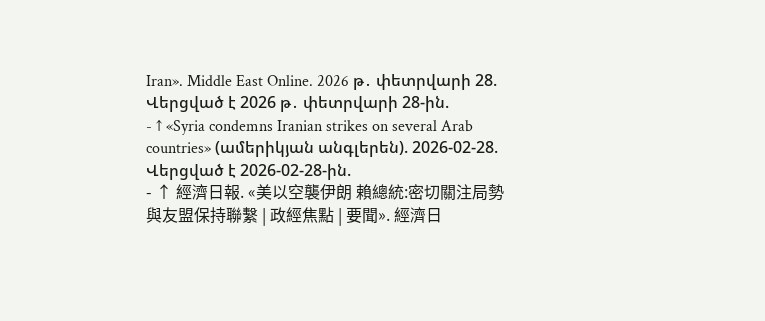Iran». Middle East Online. 2026 թ․ փետրվարի 28. Վերցված է 2026 թ․ փետրվարի 28-ին.
- ↑ «Syria condemns Iranian strikes on several Arab countries» (ամերիկյան անգլերեն). 2026-02-28. Վերցված է 2026-02-28-ին.
- ↑ 經濟日報. «美以空襲伊朗 賴總統:密切關注局勢與友盟保持聯繫 | 政經焦點 | 要聞». 經濟日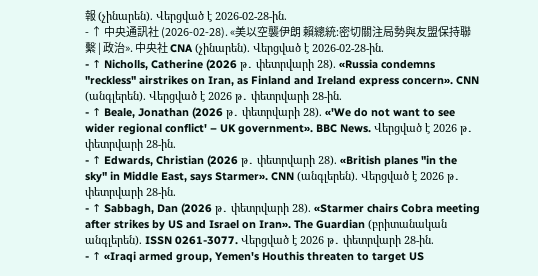報 (չինարեն). Վերցված է 2026-02-28-ին.
- ↑ 中央通訊社 (2026-02-28). «美以空襲伊朗 賴總統:密切關注局勢與友盟保持聯繫 | 政治». 中央社 CNA (չինարեն). Վերցված է 2026-02-28-ին.
- ↑ Nicholls, Catherine (2026 թ․ փետրվարի 28). «Russia condemns "reckless" airstrikes on Iran, as Finland and Ireland express concern». CNN (անգլերեն). Վերցված է 2026 թ․ փետրվարի 28-ին.
- ↑ Beale, Jonathan (2026 թ․ փետրվարի 28). «'We do not want to see wider regional conflict' – UK government». BBC News. Վերցված է 2026 թ․ փետրվարի 28-ին.
- ↑ Edwards, Christian (2026 թ․ փետրվարի 28). «British planes "in the sky" in Middle East, says Starmer». CNN (անգլերեն). Վերցված է 2026 թ․ փետրվարի 28-ին.
- ↑ Sabbagh, Dan (2026 թ․ փետրվարի 28). «Starmer chairs Cobra meeting after strikes by US and Israel on Iran». The Guardian (բրիտանական անգլերեն). ISSN 0261-3077. Վերցված է 2026 թ․ փետրվարի 28-ին.
- ↑ «Iraqi armed group, Yemen's Houthis threaten to target US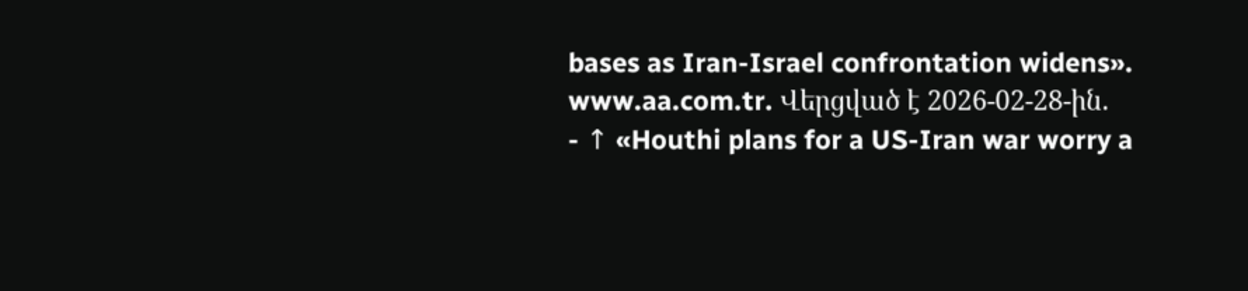bases as Iran-Israel confrontation widens». www.aa.com.tr. Վերցված է 2026-02-28-ին.
- ↑ «Houthi plans for a US-Iran war worry a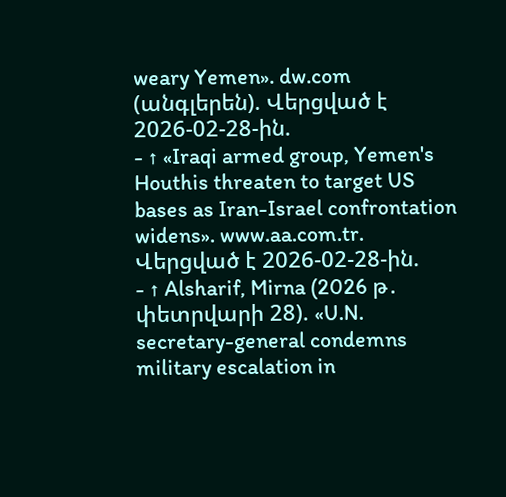weary Yemen». dw.com (անգլերեն). Վերցված է 2026-02-28-ին.
- ↑ «Iraqi armed group, Yemen's Houthis threaten to target US bases as Iran-Israel confrontation widens». www.aa.com.tr. Վերցված է 2026-02-28-ին.
- ↑ Alsharif, Mirna (2026 թ․ փետրվարի 28). «U.N. secretary-general condemns military escalation in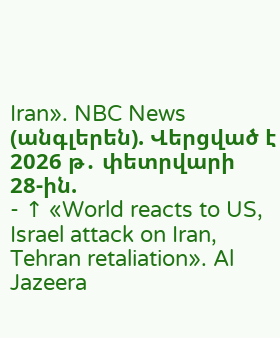Iran». NBC News (անգլերեն). Վերցված է 2026 թ․ փետրվարի 28-ին.
- ↑ «World reacts to US, Israel attack on Iran, Tehran retaliation». Al Jazeera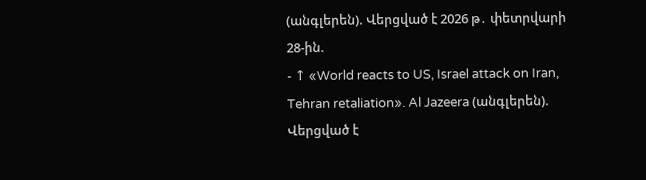(անգլերեն). Վերցված է 2026 թ․ փետրվարի 28-ին.
- ↑ «World reacts to US, Israel attack on Iran, Tehran retaliation». Al Jazeera (անգլերեն). Վերցված է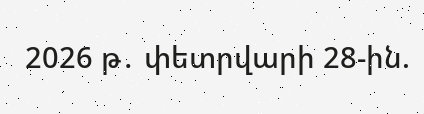2026 թ․ փետրվարի 28-ին.